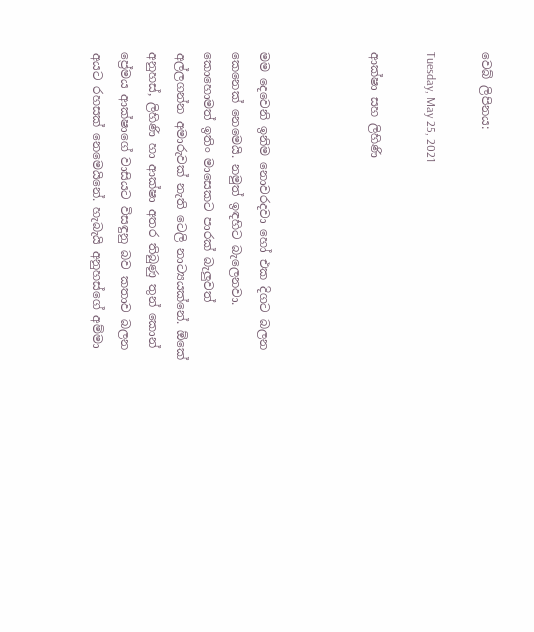වෙබ් ලිපිනය:

Tuesday, May 25, 2021

ආක්ෂා සහ ලිහිණි



මම දෙවෙනි ඉනිම නොවරදවා හෝ එක දිගට බලන කෙනෙක් නෙමෙයි. නමුත් ඉඳහිට බැලෙනවා. කොහොමත් ඉතිං මාසෙකට පාරක් බැලුවත් අල්ලගන්න අමාරුවක් නැති ටෙලි නාට්‍යයක්නේ. ඕකේ අනුහස්, ලිහිණි හා ආක්ෂා අතර තිබුණු තුන් කොන් ප්‍රේමය ආක්ෂාගේ වාසියට විසඳුනු බව කතාව බලන අයට රහසක් නෙමෙයිනේ. හැබැයි අනුහස්ගේ අම්මා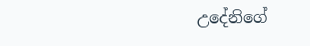උදේනිගේ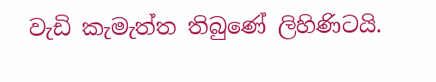වැඩි කැමැත්ත තිබුණේ ලිහිණිටයි.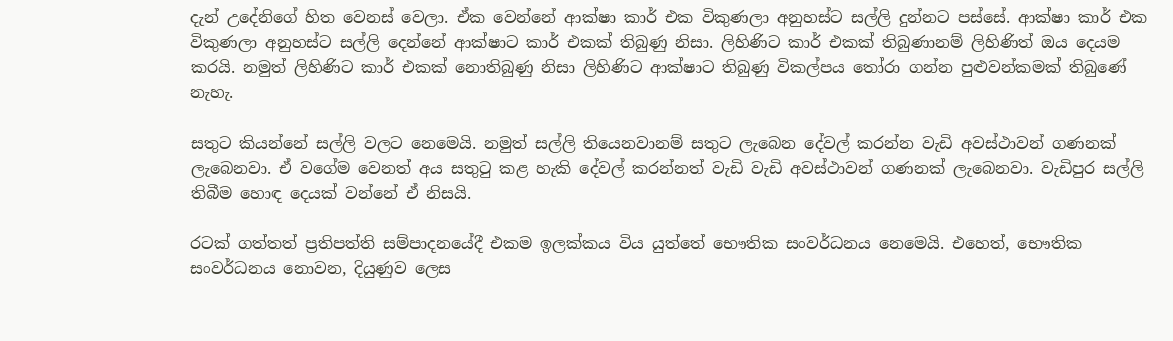දැන් උදේනිගේ හිත වෙනස් වෙලා. ඒක වෙන්නේ ආක්ෂා කාර් එක විකුණලා අනුහස්ට සල්ලි දුන්නට පස්සේ. ආක්ෂා කාර් එක විකුණලා අනුහස්ට සල්ලි දෙන්නේ ආක්ෂාට කාර් එකක් තිබුණු නිසා. ලිහිණිට කාර් එකක් තිබුණානම් ලිහිණිත් ඔය දෙයම කරයි. නමුත් ලිහිණිට කාර් එකක් නොතිබුණු නිසා ලිහිණිට ආක්ෂාට තිබුණු විකල්පය තෝරා ගන්න පුළුවන්කමක් තිබුණේ නැහැ.

සතුට කියන්නේ සල්ලි වලට නෙමෙයි. නමුත් සල්ලි තියෙනවානම් සතුට ලැබෙන දේවල් කරන්න වැඩි අවස්ථාවන් ගණනක් ලැබෙනවා. ඒ වගේම වෙනත් අය සතුටු කළ හැකි දේවල් කරන්නත් වැඩි වැඩි අවස්ථාවන් ගණනක් ලැබෙනවා. වැඩිපුර සල්ලි තිබීම හොඳ දෙයක් වන්නේ ඒ නිසයි.

රටක් ගත්තත් ප්‍රතිපත්ති සම්පාදනයේදී එකම ඉලක්කය විය යුත්තේ භෞතික සංවර්ධනය නෙමෙයි. එහෙත්, භෞතික සංවර්ධනය නොවන, දියුණුව ලෙස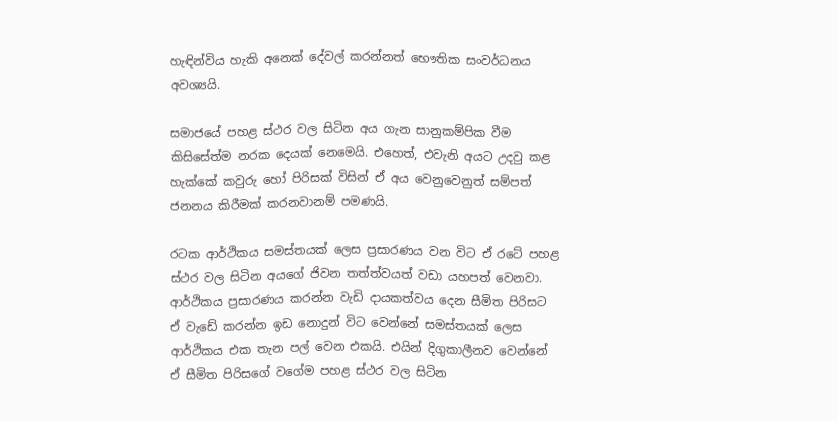හැඳින්විය හැකි අනෙක් දේවල් කරන්නත් භෞතික සංවර්ධනය අවශ්‍යයි.

සමාජයේ පහළ ස්ථර වල සිටින අය ගැන සානුකම්පික වීම කිසිසේත්ම නරක දෙයක් නෙමෙයි. එහෙත්, එවැනි අයට උදවු කළ හැක්කේ කවුරු හෝ පිරිසක් විසින් ඒ අය වෙනුවෙනුත් සම්පත් ජනනය කිරීමක් කරනවානම් පමණයි.

රටක ආර්ථිකය සමස්තයක් ලෙස ප්‍රසාරණය වන විට ඒ රටේ පහළ ස්ථර වල සිටින අයගේ ජිවන තත්ත්වයත් වඩා යහපත් වෙනවා. ආර්ථිකය ප්‍රසාරණය කරන්න වැඩි දායකත්වය දෙන සීමිත පිරිසට ඒ වැඩේ කරන්න ඉඩ නොදුන් විට වෙන්නේ සමස්තයක් ලෙස ආර්ථිකය එක තැන පල් වෙන එකයි. එයින් දිගුකාලීනව වෙන්නේ ඒ සීමිත පිරිසගේ වගේම පහළ ස්ථර වල සිටින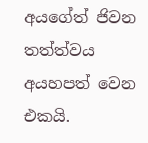අයගේත් ජිවන තත්ත්වය අයහපත් වෙන එකයි.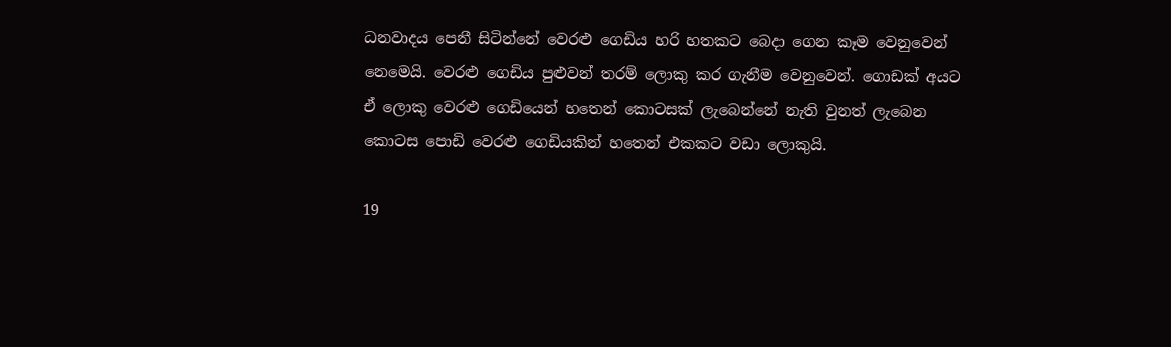ධනවාදය පෙනී සිටින්නේ වෙරළු ගෙඩිය හරි හතකට බෙදා ගෙන කෑම වෙනුවෙන් නෙමෙයි. වෙරළු ගෙඩිය පුළුවන් තරම් ලොකු කර ගැනීම වෙනුවෙන්. ගොඩක් අයට ඒ ලොකු වෙරළු ගෙඩියෙන් හතෙන් කොටසක් ලැබෙන්නේ නැති වුනත් ලැබෙන කොටස පොඩි වෙරළු ගෙඩියකින් හතෙන් එකකට වඩා ලොකුයි.

19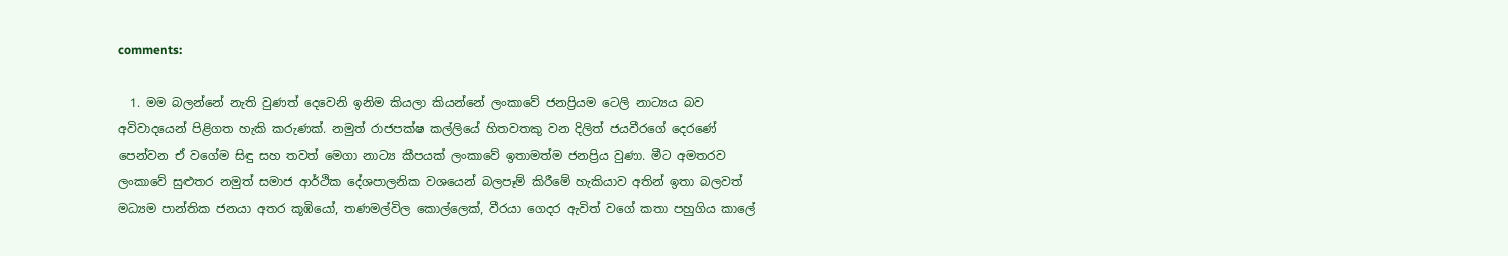comments:

  1. මම බලන්නේ නැති වුණත් දෙවෙනි ඉනිම කියලා කියන්නේ ලංකාවේ ජනප්‍රියම ටෙලි නාට්‍යය බව අවිවාදයෙන් පිළිගත හැකි කරුණක්. නමුත් රාජපක්ෂ කල්ලියේ හිතවතකු වන දිලිත් ජයවීරගේ දෙරණේ පෙන්වන ඒ වගේම සිඳු සහ තවත් මෙගා නාට්‍ය කීපයක් ලංකාවේ ඉතාමත්ම ජනප්‍රිය වුණා. මීට අමතරව ලංකාවේ සුළුතර නමුත් සමාජ ආර්ථික දේශපාලනික වශයෙන් බලපෑම් කිරීමේ හැකියාව අතින් ඉතා බලවත් මධ්‍යම පාන්තික ජනයා අතර කූඹියෝ, තණමල්විල කොල්ලෙක්, වීරයා ගෙදර ඇවිත් වගේ කතා පහුගිය කාලේ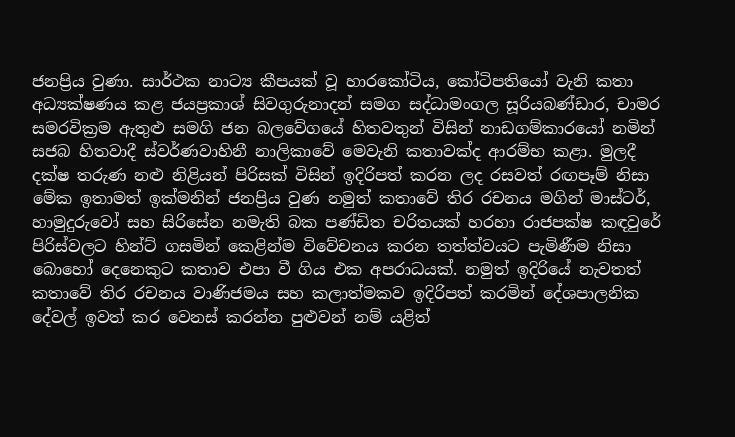ජනප්‍රිය වුණා. සාර්ථක නාට්‍ය කීපයක් වූ හාරකෝටිය, කෝටිපතියෝ වැනි කතා අධ්‍යක්ෂණය කළ ජයප්‍රකාශ් සිවගුරුනාදන් සමග සද්ධාමංගල සූරියබණ්ඩාර, චාමර සමරවික්‍රම ඇතුළු සමගි ජන බලවේගයේ හිතවතුන් විසින් නාඩගම්කාරයෝ නමින් සජබ හිතවාදී ස්වර්ණවාහිනී නාලිකාවේ මෙවැනි කතාවක්ද ආරම්භ කළා. මුලදී දක්ෂ තරුණ නළු නිළියන් පිරිසක් විසින් ඉදිරිපත් කරන ලද රසවත් රඟපෑම් නිසා මේක ඉතාමත් ඉක්මනින් ජනප්‍රිය වුණ නමුත් කතාවේ තිර රචනය මගින් මාස්ටර්, හාමුදුරුවෝ සහ සිරිසේන නමැති බක පණ්ඩිත චරිතයක් හරහා රාජපක්ෂ කඳවුරේ පිරිස්වලට හින්ට් ගසමින් කෙළින්ම විවේචනය කරන තත්ත්වයට පැමිණීම නිසා බොහෝ දෙනෙකුට කතාව එපා වී ගිය එක අපරාධයක්. නමුත් ඉදිරියේ නැවතත් කතාවේ තිර රචනය වාණිජමය සහ කලාත්මකව ඉදිරිපත් කරමින් දේශපාලනික දේවල් ඉවත් කර වෙනස් කරන්න පුළුවන් නම් යළිත්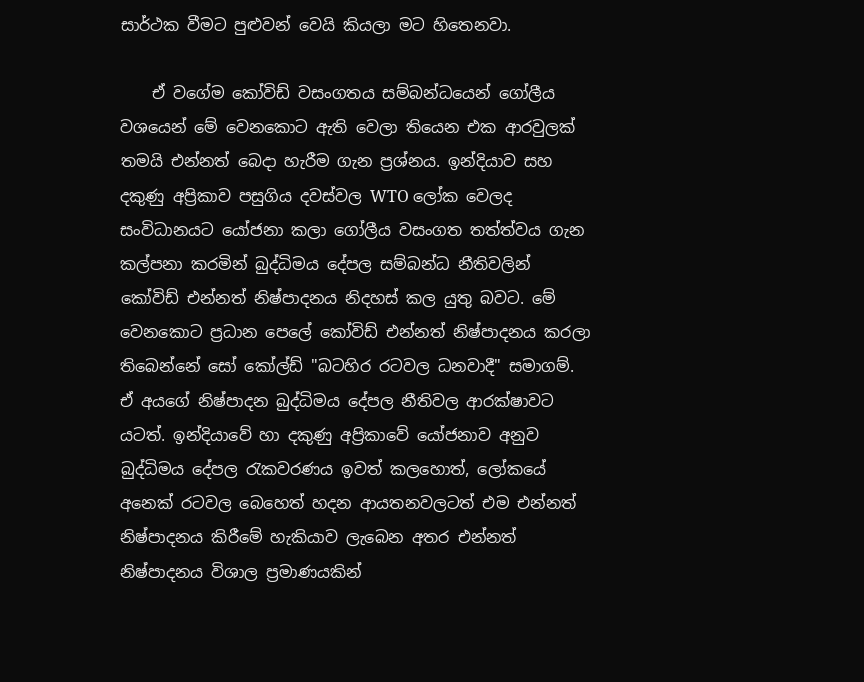සාර්ථක වීමට පුළුවන් වෙයි කියලා මට හිතෙනවා.

    ඒ වගේම කෝවිඩ් වසංගතය සම්බන්ධයෙන් ගෝලීය වශයෙන් මේ වෙනකොට ඇති වෙලා තියෙන එක ආරවුලක් තමයි එන්නත් බෙදා හැරීම ගැන ප්‍රශ්නය. ඉන්දියාව සහ දකුණු අප්‍රිකාව පසුගිය දවස්වල WTO ලෝක වෙලද සංවිධානයට යෝජනා කලා ගෝලීය වසංගත තත්ත්වය ගැන කල්පනා කරමින් බුද්ධිමය දේපල සම්බන්ධ නීතිවලින් කෝවිඩ් එන්නත් නිෂ්පාදනය නිදහස් කල යුතු බවට. මේ වෙනකොට ප්‍රධාන පෙලේ කෝවිඩ් එන්නත් නිෂ්පාදනය කරලා තිබෙන්නේ සෝ කෝල්ඩ් "බටහිර රටවල ධනවාදී" සමාගම්. ඒ අයගේ නිෂ්පාදන බුද්ධිමය දේපල නීතිවල ආරක්ෂාවට යටත්. ඉන්දියාවේ හා දකුණු අප්‍රිකාවේ යෝජනාව අනුව බුද්ධිමය දේපල රැකවරණය ඉවත් කලහොත්, ලෝකයේ අනෙක් රටවල බෙහෙත් හදන ආයතනවලටත් එම එන්නත් නිෂ්පාදනය කිරීමේ හැකියාව ලැබෙන අතර එන්නත් නිෂ්පාදනය විශාල ප්‍රමාණයකින්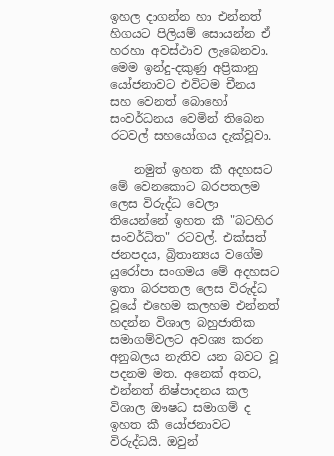ඉහල දාගන්න හා එන්නත් හිගයට පිලියම් සොයන්න ඒ හරහා අවස්ථාව ලැබෙනවා. මෙම ඉන්දු-දකුණු අප්‍රිකානු යෝජනාවට එවිටම චීනය සහ වෙනත් බොහෝ සංවර්ධනය වෙමින් තිබෙන රටවල් සහයෝගය දැක්වූවා.

    නමුත් ඉහත කී අදහසට මේ වෙනකොට බරපතලම ලෙස විරුද්ධ වෙලා තියෙන්නේ ඉහත කී "බටහිර සංවර්ධිත" රටවල්. එක්සත් ජනපදය, බ්‍රිතාන්‍යය වගේම යුරෝපා සංගමය මේ අදහසට ඉතා බරපතල ලෙස විරුද්ධ වූයේ එහෙම කලහම එන්නත් හදන්න විශාල බහුජාතික සමාගම්වලට අවශ්‍ය කරන අනුබලය නැතිව යන බවට වූ පදනම මත. අනෙක් අතට, එන්නත් නිෂ්පාදනය කල විශාල ඖෂධ සමාගම් ද ඉහත කී යෝජනාවට විරුද්ධයි. ඔවුන්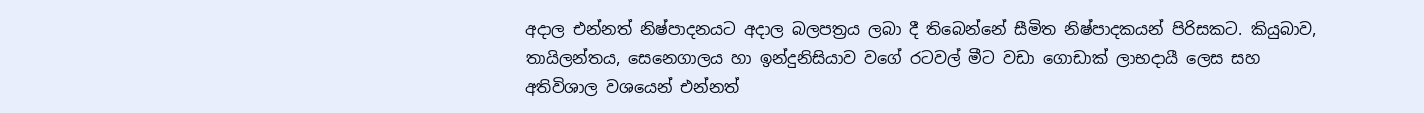අදාල එන්නත් නිෂ්පාදනයට අදාල බලපත්‍රය ලබා දී තිබෙන්නේ සීමිත නිෂ්පාදකයන් පිරිසකට. කියුබාව, තායිලන්තය, සෙනෙගාලය හා ඉන්දුනිසියාව වගේ රටවල් මීට වඩා ගොඩාක් ලාභදායී ලෙස සහ අතිවිශාල වශයෙන් එන්නත්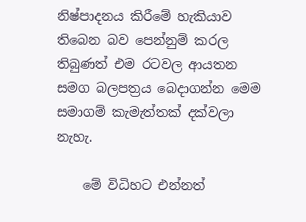නිෂ්පාදනය කිරීමේ හැකියාව තිබෙන බව පෙන්නුම් කරල තිබුණත් එම රටවල ආයතන සමග බලපත්‍රය බෙදාගන්න මෙම සමාගම් කැමැත්තක් දක්වලා නැහැ.

    මේ විධිහට එන්නත්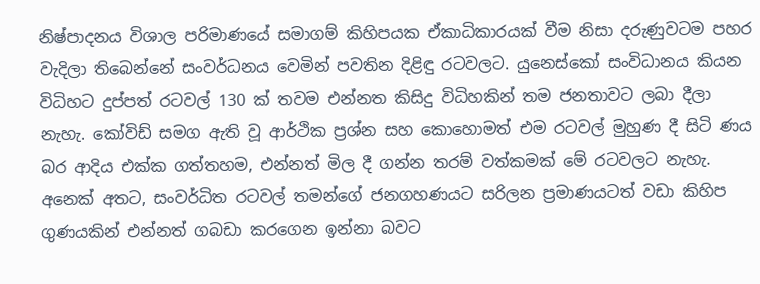නිෂ්පාදනය විශාල පරිමාණයේ සමාගම් කිහිපයක ඒකාධිකාරයක් වීම නිසා දරුණුවටම පහර වැදිලා තිබෙන්නේ සංවර්ධනය වෙමින් පවතින දිළිඳු රටවලට. යුනෙස්කෝ සංවිධානය කියන විධිහට දුප්පත් රටවල් 130 ක් තවම එන්නත කිසිදු විධිහකින් තම ජනතාවට ලබා දීලා නැහැ. කෝවිඩ් සමග ඇති වූ ආර්ථික ප්‍රශ්න සහ කොහොමත් එම රටවල් මුහුණ දී සිටි ණය බර ආදිය එක්ක ගත්තහම, එන්නත් මිල දී ගන්න තරම් වත්කමක් මේ රටවලට නැහැ. අනෙක් අතට, සංවර්ධිත රටවල් තමන්ගේ ජනගහණයට සරිලන ප්‍රමාණයටත් වඩා කිහිප ගුණයකින් එන්නත් ගබඩා කරගෙන ඉන්නා බවට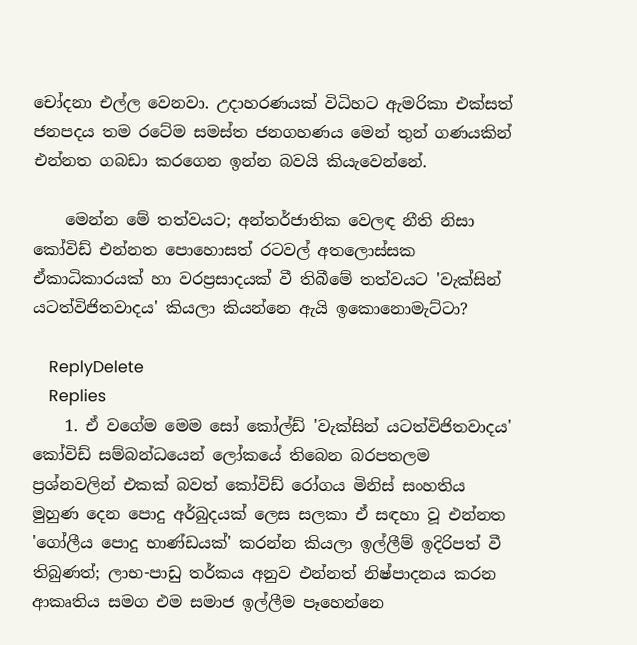චෝදනා එල්ල වෙනවා. උදාහරණයක් විධිහට ඇමරිකා එක්සත් ජනපදය තම රටේම සමස්ත ජනගහණය මෙන් තුන් ගණයකින් එන්නත ගබඩා කරගෙන ඉන්න බවයි කියැවෙන්නේ.

    මෙන්න මේ තත්වයට; අන්තර්ජාතික වෙලඳ නීති නිසා කෝවිඩ් එන්නත පොහොසත් රටවල් අතලොස්සක ඒකාධිකාරයක් හා වරප්‍රසාදයක් වී තිබීමේ තත්වයට 'වැක්සින් යටත්විජිතවාදය' කියලා කියන්නෙ ඇයි ඉකොනොමැට්ටා?

    ReplyDelete
    Replies
    1. ඒ වගේම මෙම සෝ කෝල්ඩ් 'වැක්සින් යටත්විජිතවාදය' කෝවිඩ් සම්බන්ධයෙන් ලෝකයේ තිබෙන බරපතලම ප්‍රශ්නවලින් එකක් බවත් කෝවිඩ් රෝගය මිනිස් සංහතිය මුහුණ දෙන පොදු අර්බුදයක් ලෙස සලකා ඒ සඳහා වූ එන්නත 'ගෝලීය පොදු භාණ්ඩයක්' කරන්න කියලා ඉල්ලීම් ඉදිරිපත් වී තිබුණත්; ලාභ-පාඩු තර්කය අනුව එන්නත් නිෂ්පාදනය කරන ආකෘතිය සමග එම සමාජ ඉල්ලීම පෑහෙන්නෙ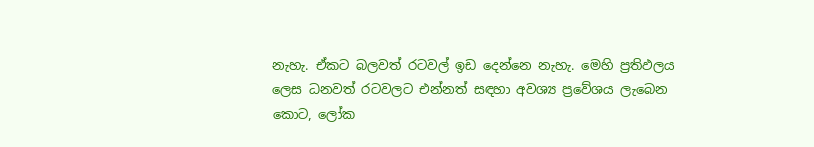නැහැ. ඒකට බලවත් රටවල් ඉඩ දෙන්නෙ නැහැ. මෙහි ප්‍රතිඵලය ලෙස ධනවත් රටවලට එන්නත් සඳහා අවශ්‍ය ප්‍රවේශය ලැබෙන කොට, ලෝක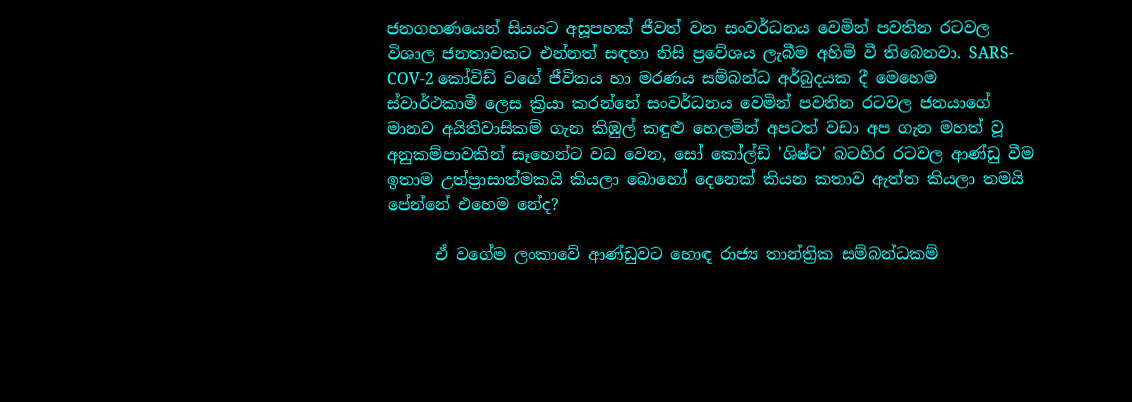ජනගහණයෙන් සියයට අසූපහක් ජීවත් වන සංවර්ධනය වෙමින් පවතින රටවල විශාල ජනතාවකට එන්නත් සඳහා නිසි ප්‍රවේශය ලැබීම අහිමි වී තිබෙනවා. SARS-COV-2 කෝවිඩ් වගේ ජීවිතය හා මරණය සම්බන්ධ අර්බුදයක දී මෙහෙම ස්වාර්ථකාමී ලෙස ක්‍රියා කරන්නේ සංවර්ධනය වෙමින් පවතින රටවල ජනයාගේ මානව අයිතිවාසිකම් ගැන කිඹුල් කඳුළු හෙලමින් අපටත් වඩා අප ගැන මහත් වූ අනුකම්පාවකින් සෑහෙන්ට වධ වෙන, සෝ කෝල්ඩ් 'ශිෂ්ට' බටහිර රටවල ආණ්ඩු වීම ඉතාම උත්ප්‍රාසාත්මකයි කියලා බොහෝ දෙනෙක් කියන කතාව ඇත්ත කියලා තමයි පේන්නේ එහෙම නේද?

      ඒ වගේම ලංකාවේ ආණ්ඩුවට හොඳ රාජ්‍ය තාන්ත්‍රික සම්බන්ධකම්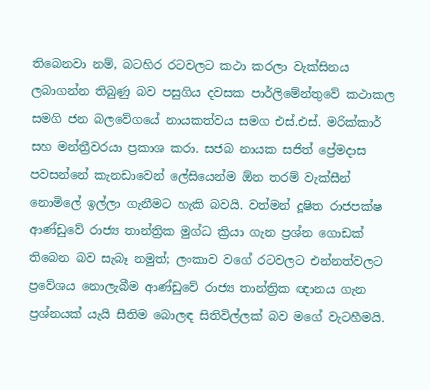තිබෙනවා නම්, බටහිර රටවලට කථා කරලා වැක්සිනය ලබාගන්න තිබුණු බව පසුගිය දවසක පාර්ලිමේන්තුවේ කථාකල සමගි ජන බලවේගයේ නායකත්වය සමග එස්.එස්. මරික්කාර් සහ මන්ත්‍රීවරයා ප්‍රකාශ කරා. සජබ නායක සජිත් ප්‍රේමදාස පවසන්නේ කැනඩාවෙන් ලේසියෙන්ම ඕන තරම් වැක්සීන් නොමිලේ ඉල්ලා ගැනීමට හැකි බවයි. වත්මන් දූෂිත රාජපක්ෂ ආණ්ඩුවේ රාජ්‍ය තාන්ත්‍රික මුග්ධ ක්‍රියා ගැන ප්‍රශ්න ගොඩක් තිබෙන බව සැබෑ නමුත්; ලංකාව වගේ රටවලට එන්නත්වලට ප්‍රවේශය නොලැබීම ආණ්ඩුවේ රාජ්‍ය තාන්ත්‍රික ඥානය ගැන ප්‍රශ්නයක් යැයි සීතිම බොලඳ සිතිවිල්ලක් බව මගේ වැටහීමයි.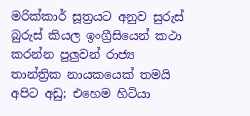මරික්කාර් සූත්‍රයට අනුව සුරුස් බුරුස් කියල ඉංග්‍රීසියෙන් කථා කරන්න පුලුවන් රාජ්‍ය තාන්ත්‍රික නායකයෙක් තමයි අපිට අඩු; එහෙම හිටියා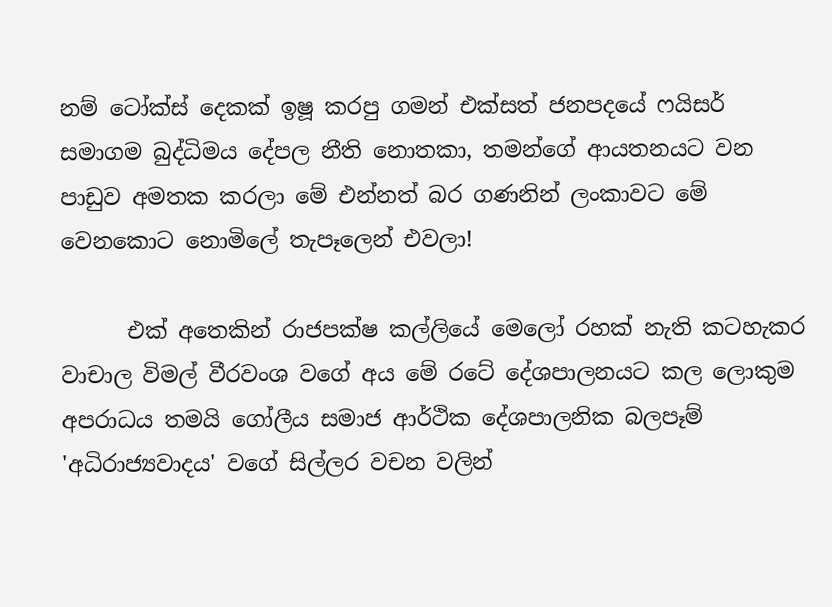නම් ටෝක්ස් දෙකක් ඉෂූ කරපු ගමන් එක්සත් ජනපදයේ ෆයිසර් සමාගම බුද්ධිමය දේපල නීති නොතකා, තමන්ගේ ආයතනයට වන පාඩුව අමතක කරලා මේ එන්නත් බර ගණනින් ලංකාවට මේ වෙනකොට නොමිලේ තැපෑලෙන් එවලා!

      එක් අතෙකින් රාජපක්ෂ කල්ලියේ මෙලෝ රහක් නැති කටහැකර වාචාල විමල් වීරවංශ වගේ අය මේ රටේ දේශපාලනයට කල ලොකුම අපරාධය තමයි ගෝලීය සමාජ ආර්ථික දේශපාලනික බලපෑම් 'අධිරාජ්‍යවාදය' වගේ සිල්ලර වචන වලින්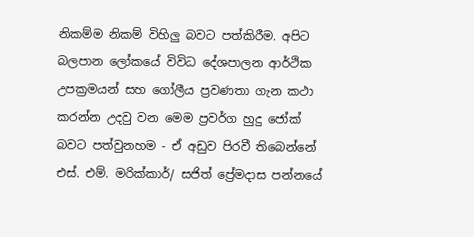නිකම්ම නිකම් විහිලු බවට පත්කිරීම. අපිට බලපාන ලෝකයේ විවිධ දේශපාලන ආර්ථික උපක්‍රමයන් සහ ගෝලීය ප්‍රවණතා ගැන කථා කරන්න උදවු වන මෙම ප්‍රවර්ග හුදු ජෝක් බවට පත්වුනහම - ඒ අඩුව පිරවී තිබෙන්නේ එස්. එම්. මරික්කාර්/ සජිත් ප්‍රේමදාස පන්නයේ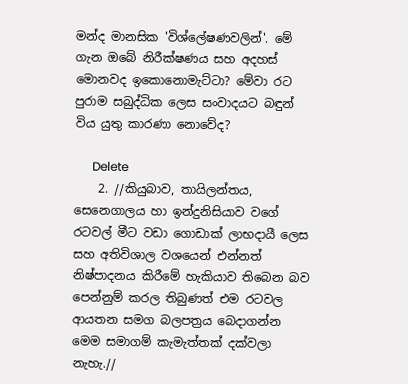මන්ද මානසික 'විශ්ලේෂණවලින්'. මේ ගැන ඔබේ නිරීක්ෂණය සහ අදහස් මොනවද ඉකොනොමැට්ටා? මේවා රට පුරාම සබුද්ධික ලෙස සංවාදයට බඳුන් විය යුතු කාරණා නොවේද?

      Delete
    2. //කියුබාව, තායිලන්තය, සෙනෙගාලය හා ඉන්දුනිසියාව වගේ රටවල් මීට වඩා ගොඩාක් ලාභදායී ලෙස සහ අතිවිශාල වශයෙන් එන්නත් නිෂ්පාදනය කිරීමේ හැකියාව තිබෙන බව පෙන්නුම් කරල තිබුණත් එම රටවල ආයතන සමග බලපත්‍රය බෙදාගන්න මෙම සමාගම් කැමැත්තක් දක්වලා නැහැ.//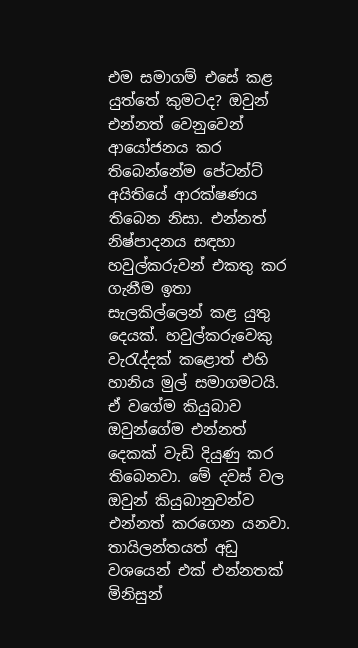එම සමාගම් එසේ කළ යුත්තේ කුමටද? ඔවුන් එන්නත් වෙනුවෙන් ආයෝජනය කර තිබෙන්නේම පේටන්ට් අයිතියේ ආරක්ෂණය තිබෙන නිසා. එන්නත් නිෂ්පාදනය සඳහා හවුල්කරුවන් එකතු කර ගැනීම ඉතා සැලකිල්ලෙන් කළ යුතු දෙයක්. හවුල්කරුවෙකු වැරැද්දක් කළොත් එහි හානිය මුල් සමාගමටයි. ඒ වගේම කියුබාව ඔවුන්ගේම එන්නත් දෙකක් වැඩි දියුණු කර තිබෙනවා. මේ දවස් වල ඔවුන් කියුබානුවන්ව එන්නත් කරගෙන යනවා. තායිලන්තයත් අඩු වශයෙන් එක් එන්නතක් මිනිසුන්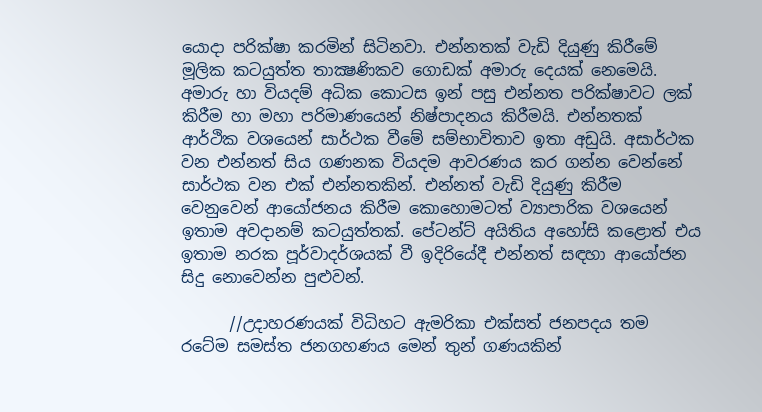යොදා පරික්ෂා කරමින් සිටිනවා. එන්නතක් වැඩි දියුණු කිරීමේ මූලික කටයුත්ත තාක්‍ෂණිකව ගොඩක් අමාරු දෙයක් නෙමෙයි. අමාරු හා වියදම් අධික කොටස ඉන් පසු එන්නත පරික්ෂාවට ලක් කිරීම හා මහා පරිමාණයෙන් නිෂ්පාදනය කිරීමයි. එන්නතක් ආර්ථික වශයෙන් සාර්ථක වීමේ සම්භාවිතාව ඉතා අඩුයි. අසාර්ථක වන එන්නත් සිය ගණනක වියදම ආවරණය කර ගන්න වෙන්නේ සාර්ථක වන එක් එන්නතකින්. එන්නත් වැඩි දියුණු කිරීම වෙනුවෙන් ආයෝජනය කිරීම කොහොමටත් ව්‍යාපාරික වශයෙන් ඉතාම අවදානම් කටයුත්තක්. පේටන්ට් අයිතිය අහෝසි කළොත් එය ඉතාම නරක පූර්වාදර්ශයක් වී ඉදිරියේදී එන්නත් සඳහා ආයෝජන සිදු නොවෙන්න පුළුවන්.

      //උදාහරණයක් විධිහට ඇමරිකා එක්සත් ජනපදය තම රටේම සමස්ත ජනගහණය මෙන් තුන් ගණයකින්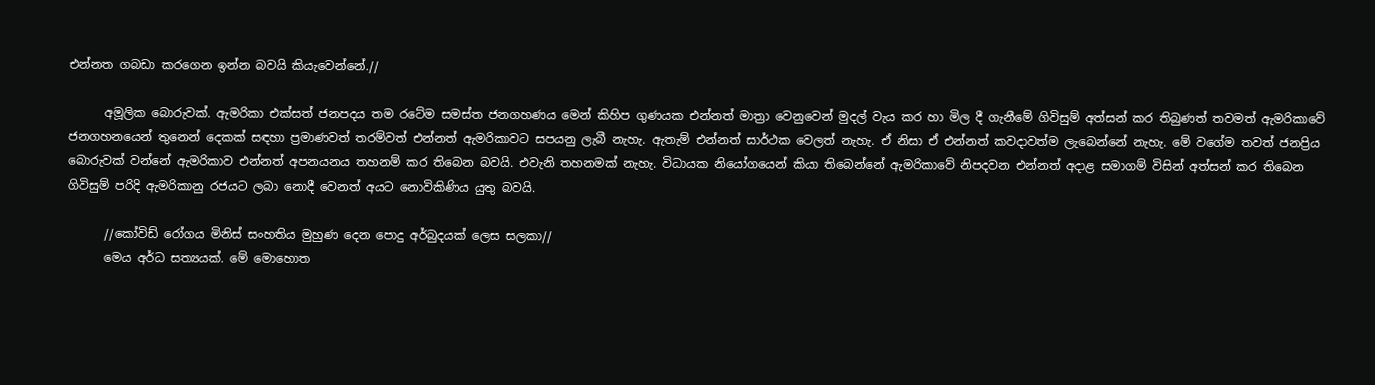එන්නත ගබඩා කරගෙන ඉන්න බවයි කියැවෙන්නේ.//

      අමූලික බොරුවක්. ඇමරිකා එක්සත් ජනපදය තම රටේම සමස්ත ජනගහණය මෙන් කිහිප ගුණයක එන්නත් මාත්‍රා වෙනුවෙන් මුදල් වැය කර හා මිල දී ගැනීමේ ගිවිසුම් අත්සන් කර තිබුණත් තවමත් ඇමරිකාවේ ජනගහනයෙන් තුනෙන් දෙකක් සඳහා ප්‍රමාණවත් තරම්වත් එන්නත් ඇමරිකාවට සපයනු ලැබී නැහැ. ඇතැම් එන්නත් සාර්ථක වෙලත් නැහැ. ඒ නිසා ඒ එන්නත් කවදාවත්ම ලැබෙන්නේ නැහැ. මේ වගේම තවත් ජනප්‍රිය බොරුවක් වන්නේ ඇමරිකාව එන්නත් අපනයනය තහනම් කර තිබෙන බවයි. එවැනි තහනමක් නැහැ. විධායක නියෝගයෙන් කියා තිබෙන්නේ ඇමරිකාවේ නිපදවන එන්නත් අදාළ සමාගම් විසින් අත්සන් කර තිබෙන ගිවිසුම් පරිදි ඇමරිකානු රජයට ලබා නොදී වෙනත් අයට නොවිකිණිය යුතු බවයි.

      //කෝවිඩ් රෝගය මිනිස් සංහතිය මුහුණ දෙන පොදු අර්බුදයක් ලෙස සලකා//
      මෙය අර්ධ සත්‍යයක්. මේ මොහොත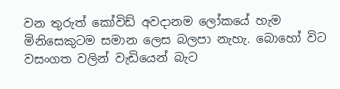වන තුරුත් කෝවිඩ් අවදානම ලෝකයේ හැම මිනිසෙකුටම සමාන ලෙස බලපා නැහැ. බොහෝ විට වසංගත වලින් වැඩියෙන් බැට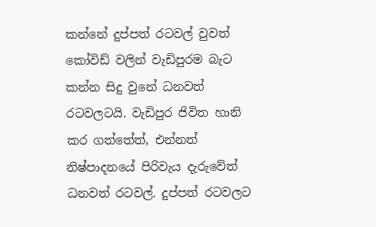කන්නේ දුප්පත් රටවල් වුවත් කෝවිඩ් වලින් වැඩිපුරම බැට කන්න සිදු වුනේ ධනවත් රටවලටයි. වැඩිපුර ජිවිත හානි කර ගත්තේත්, එන්නත් නිෂ්පාදනයේ පිරිවැය දැරුවේත් ධනවත් රටවල්. දුප්පත් රටවලට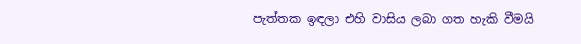පැත්තක ඉඳලා එහි වාසිය ලබා ගත හැකි වීමයි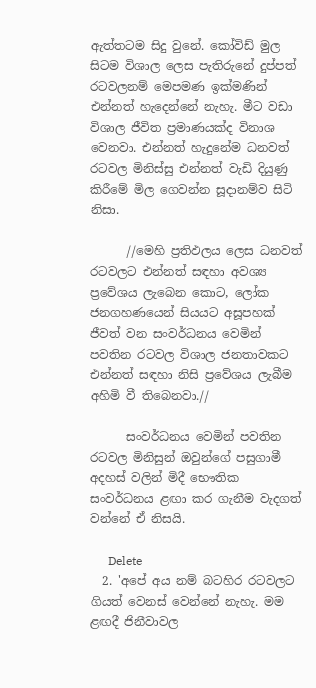ඇත්තටම සිදු වුනේ. කෝවිඩ් මුල සිටම විශාල ලෙස පැතිරුනේ දුප්පත් රටවලනම් මෙපමණ ඉක්මණින් එන්නත් හැදෙන්නේ නැහැ. මීට වඩා විශාල ජීවිත ප්‍රමාණයක්ද විනාශ වෙනවා. එන්නත් හැදුනේම ධනවත් රටවල මිනිස්සු එන්නත් වැඩි දියුණු කිරීමේ මිල ගෙවන්න සූදානම්ව සිටි නිසා.

      //මෙහි ප්‍රතිඵලය ලෙස ධනවත් රටවලට එන්නත් සඳහා අවශ්‍ය ප්‍රවේශය ලැබෙන කොට, ලෝක ජනගහණයෙන් සියයට අසූපහක් ජීවත් වන සංවර්ධනය වෙමින් පවතින රටවල විශාල ජනතාවකට එන්නත් සඳහා නිසි ප්‍රවේශය ලැබීම අහිමි වී තිබෙනවා.//

      සංවර්ධනය වෙමින් පවතින රටවල මිනිසුන් ඔවුන්ගේ පසුගාමී අදහස් වලින් මිදී භෞතික සංවර්ධනය ළඟා කර ගැනීම වැදගත් වන්නේ ඒ නිසයි.

      Delete
  2. 'අපේ අය නම් බටහිර රටවලට ගියත් වෙනස් වෙන්නේ නැහැ. මම ළඟදී ජිනීවාවල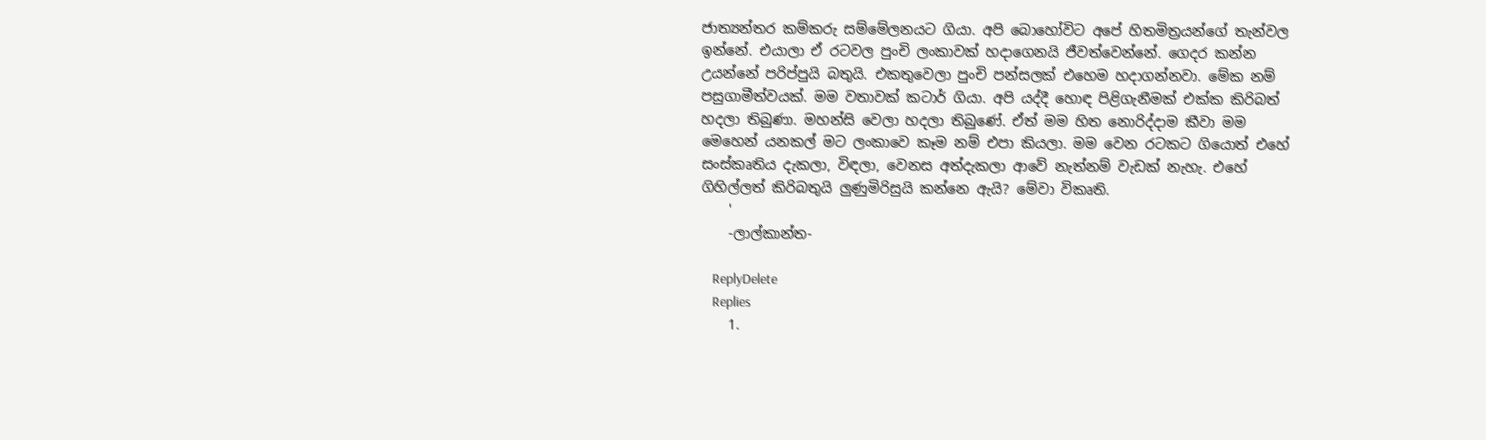ජාත්‍යන්තර කම්කරු සම්මේලනයට ගියා. අපි බොහෝවිට අපේ හිතමිත්‍රයන්ගේ තැන්වල ඉන්නේ. එයාලා ඒ රටවල පුංචි ලංකාවක් හදාගෙනයි ජීවත්වෙන්නේ. ගෙදර කන්න උයන්නේ පරිප්පුයි බතුයි. එකතුවෙලා පුංචි පන්සලක් එහෙම හදාගන්නවා. මේක නම් පසුගාමීත්වයක්. මම වතාවක් කටාර් ගියා. අපි යද්දී හොඳ පිළිගැනීමක් එක්ක කිරිබත් හදලා තිබුණා. මහන්සි වෙලා හදලා තිබුණේ. ඒත් මම හිත නොරිද්දාම කීවා මම මෙහෙන් යනකල් මට ලංකාවෙ කෑම නම් එපා කියලා. මම වෙන රටකට ගියොත් එහේ සංස්කෘතිය දැකලා, විඳලා, වෙනස අත්දැකලා ආවේ නැත්නම් වැඩක් නැහැ. එහේ ගිහිල්ලත් කිරිබතුයි ලු‍ණුමිරිසුයි කන්නෙ ඇයි? මේවා විකෘති.
    '
    -ලාල්කාන්ත-

    ReplyDelete
    Replies
    1.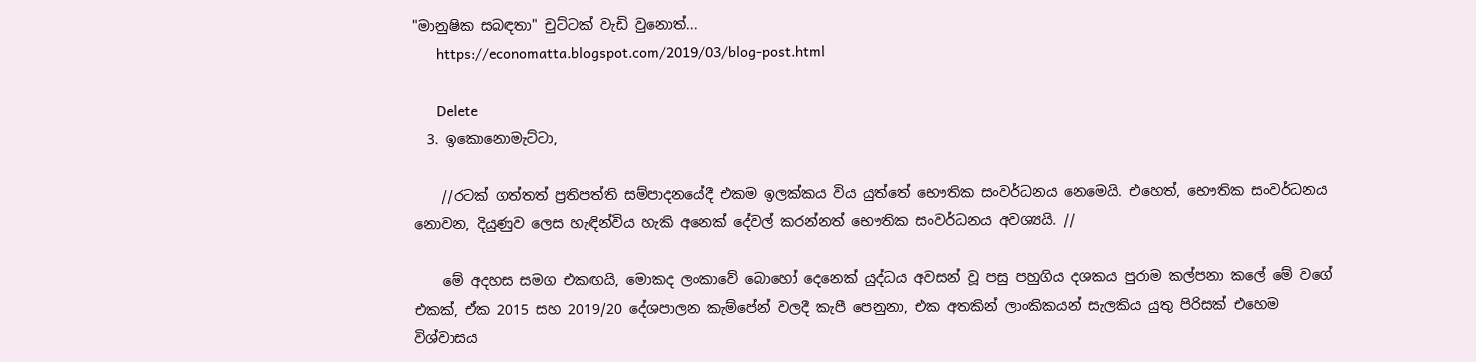"මානුෂික සබඳතා" චුට්ටක් වැඩි වුනොත්...
      https://economatta.blogspot.com/2019/03/blog-post.html

      Delete
  3. ඉකොනොමැට්ටා,

    //රටක් ගත්තත් ප්‍රතිපත්ති සම්පාදනයේදී එකම ඉලක්කය විය යුත්තේ භෞතික සංවර්ධනය නෙමෙයි. එහෙත්, භෞතික සංවර්ධනය නොවන, දියුණුව ලෙස හැඳින්විය හැකි අනෙක් දේවල් කරන්නත් භෞතික සංවර්ධනය අවශ්‍යයි. //

    මේ අදහස සමග එකඟයි, මොකද ලංකාවේ බොහෝ දෙනෙක් යුද්ධය අවසන් වූ පසු පහුගිය දශකය පුරාම කල්පනා කලේ මේ වගේ එකක්, ඒක 2015 සහ 2019/20 දේශපාලන කැම්පේන් වලදී කැපී පෙනුනා, එක අතකින් ලාංකිකයන් සැලකිය යුතු පිරිසක් එහෙම විශ්වාසය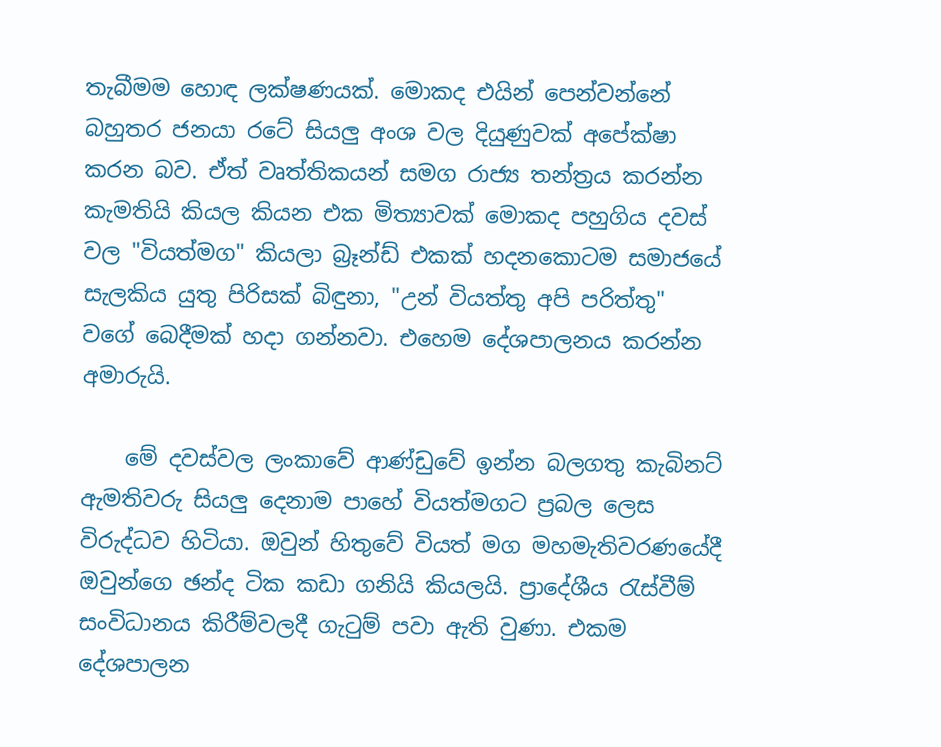තැබීමම හොඳ ලක්ෂණයක්. මොකද එයින් පෙන්වන්නේ බහුතර ජනයා රටේ සියලු අංශ වල දියුණුවක් අපේක්ෂා කරන බව. ඒත් වෘත්තිකයන් සමග රාජ්‍ය තන්ත්‍රය කරන්න කැමතියි කියල කියන එක මිත්‍යාවක් මොකද පහුගිය දවස් වල "වියත්මග" කියලා බ්‍රෑන්ඩ් එකක් හදනකොටම සමාජයේ සැලකිය යුතු පිරිසක් බිඳුනා, "උන් වියත්තු අපි පරිත්තු" වගේ බෙදීමක් හදා ගන්නවා. එහෙම දේශපාලනය කරන්න අමාරුයි.

    මේ දවස්වල ලංකාවේ ආණ්ඩුවේ ඉන්න බලගතු කැබිනට් ඇමතිවරු සියලු දෙනාම පාහේ වියත්මගට ප්‍රබල ලෙස විරුද්ධව හිටියා. ඔවුන් හිතුවේ වියත් මග මහමැතිවරණයේදී ඔවුන්ගෙ ඡන්ද ටික කඩා ගනියි කියලයි. ප්‍රාදේශීය රැස්වීම් සංවිධානය කිරීම්වලදී ගැටුම් පවා ඇති වුණා. එකම දේශපාලන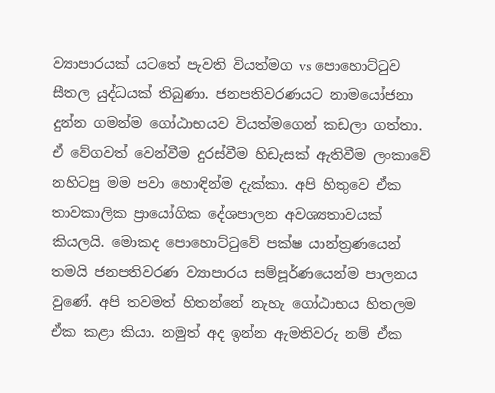ව්‍යාපාරයක් යටතේ පැවති වියත්මග vs පොහොට්ටුව සීතල යුද්ධයක් තිබුණා. ජනපතිවරණයට නාමයෝජනා දුන්න ගමන්ම ගෝඨාභයව වියත්මගෙන් කඩලා ගත්තා. ඒ වේගවත් වෙන්වීම දුරස්වීම හිඩැසක් ඇතිවීම ලංකාවේ නහිටපු මම පවා හොඳින්ම දැක්කා. අපි හිතුවෙ ඒක තාවකාලික ප්‍රායෝගික දේශපාලන අවශ්‍යතාවයක් කියලයි. මොකද පොහොට්ටුවේ පක්ෂ යාන්ත්‍රණයෙන් තමයි ජනපතිවරණ ව්‍යාපාරය සම්පූර්ණයෙන්ම පාලනය වුණේ. අපි තවමත් හිතන්නේ නැහැ ගෝඨාභය හිතලම ඒක කළා කියා. නමුත් අද ඉන්න ඇමතිවරු නම් ඒක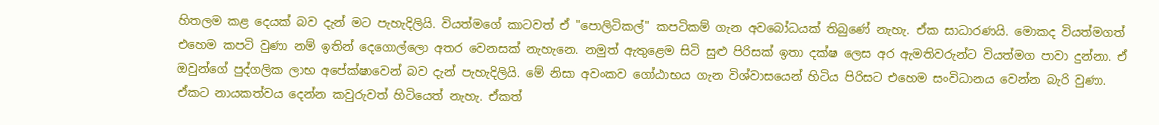හිතලම කළ දෙයක් බව දැන් මට පැහැදිලියි. වියත්මගේ කාටවත් ඒ "පොලිටිකල්" කපටිකම් ගැන අවබෝධයක් තිබුණේ නැහැ. ඒක සාධාරණයි. මොකද වියත්මගත් එහෙම කපටි වුණා නම් ඉතින් දෙගොල්ලො අතර වෙනසක් නැහැනෙ. නමුත් ඇතුළෙම සිටි සුළු පිරිසක් ඉතා දක්ෂ ලෙස අර ඇමතිවරුන්ට වියත්මග පාවා දුන්නා. ඒ ඔවුන්ගේ පුද්ගලික ලාභ අපේක්ෂාවෙන් බව දැන් පැහැදිලියි. මේ නිසා අවංකව ගෝඨාභය ගැන විශ්වාසයෙන් හිටිය පිරිසට එහෙම සංවිධානය වෙන්න බැරි වුණා. ඒකට නායකත්වය දෙන්න කවුරුවත් හිටියෙත් නැහැ. ඒකත්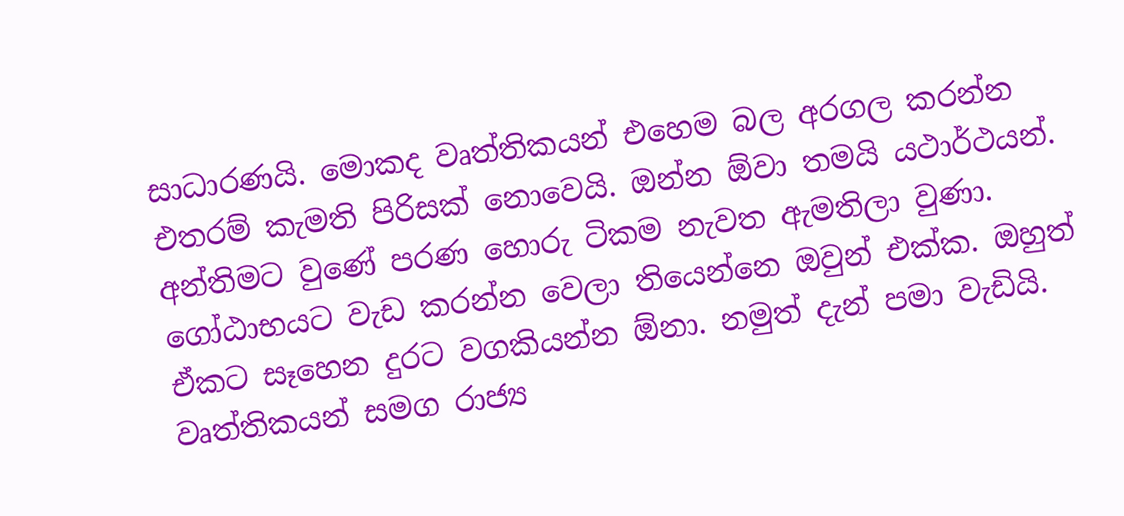සාධාරණයි. මොකද වෘත්තිකයන් එහෙම බල අරගල කරන්න එතරම් කැමති පිරිසක් නොවෙයි. ඔන්න ඕවා තමයි යථාර්ථයන්. අන්තිමට වුණේ පරණ හොරු ටිකම නැවත ඇමතිලා වුණා. ගෝඨාභයට වැඩ කරන්න වෙලා තියෙන්නෙ ඔවුන් එක්ක. ඔහුත් ඒකට සෑහෙන දුරට වගකියන්න ඕනා. නමුත් දැන් පමා වැඩියි. වෘත්තිකයන් සමග රාජ්‍ය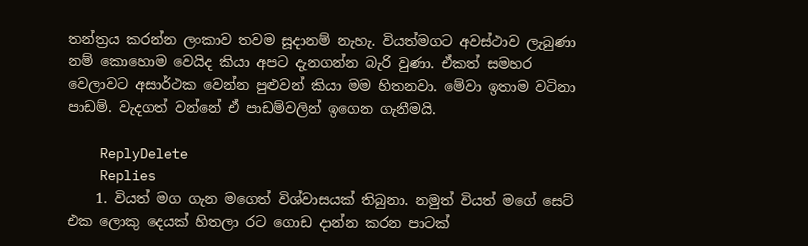තන්ත්‍රය කරන්න ලංකාව තවම සූදානම් නැහැ. වියත්මගට අවස්ථාව ලැබුණා නම් කොහොම වෙයිද කියා අපට දැනගන්න බැරි වුණා. ඒකත් සමහර වෙලාවට අසාර්ථක වෙන්න පුළුවන් කියා මම හිතනවා. මේවා ඉතාම වටිනා පාඩම්. වැදගත් වන්නේ ඒ පාඩම්වලින් ඉගෙන ගැනීමයි.

    ReplyDelete
    Replies
    1. වියත් මග ගැන මගෙත් විශ්වාසයක් තිබුනා. නමුත් වියත් මගේ සෙට් එක ලොකු දෙයක් හිතලා රට ගොඩ දාන්න කරන පාටක්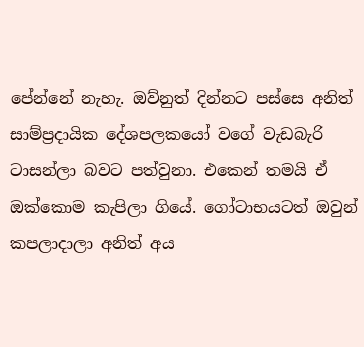පේන්නේ නැහැ. ඔව්නුත් දින්නට පස්සෙ අනිත් සාම්ප්‍රදායික දේශපලකයෝ වගේ වැඩබැරි ටාසන්ලා බවට පත්වුනා. එකෙන් තමයි ඒ ඔක්කොම කැපිලා ගියේ. ගෝටාභයටත් ඔවුන් කපලාදාලා අනිත් අය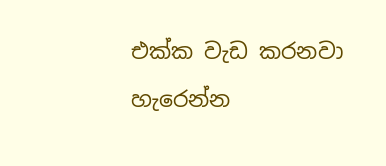එක්ක වැඩ කරනවා හැරෙන්න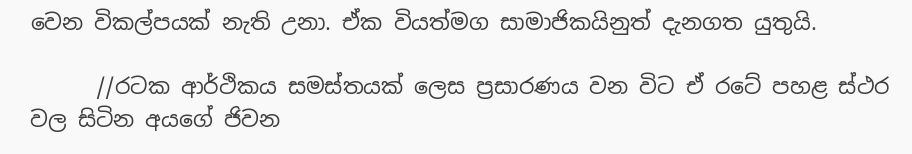වෙන විකල්පයක් නැති උනා. ඒක වියත්මග සාමාජිකයිනුත් දැනගත යුතුයි.

      //රටක ආර්ථිකය සමස්තයක් ලෙස ප්‍රසාරණය වන විට ඒ රටේ පහළ ස්ථර වල සිටින අයගේ ජිවන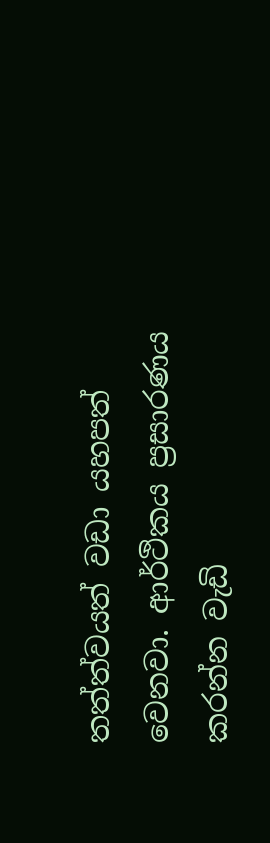තත්ත්වයත් වඩා යහපත් වෙනවා. ආර්ථිකය ප්‍රසාරණය කරන්න වැඩි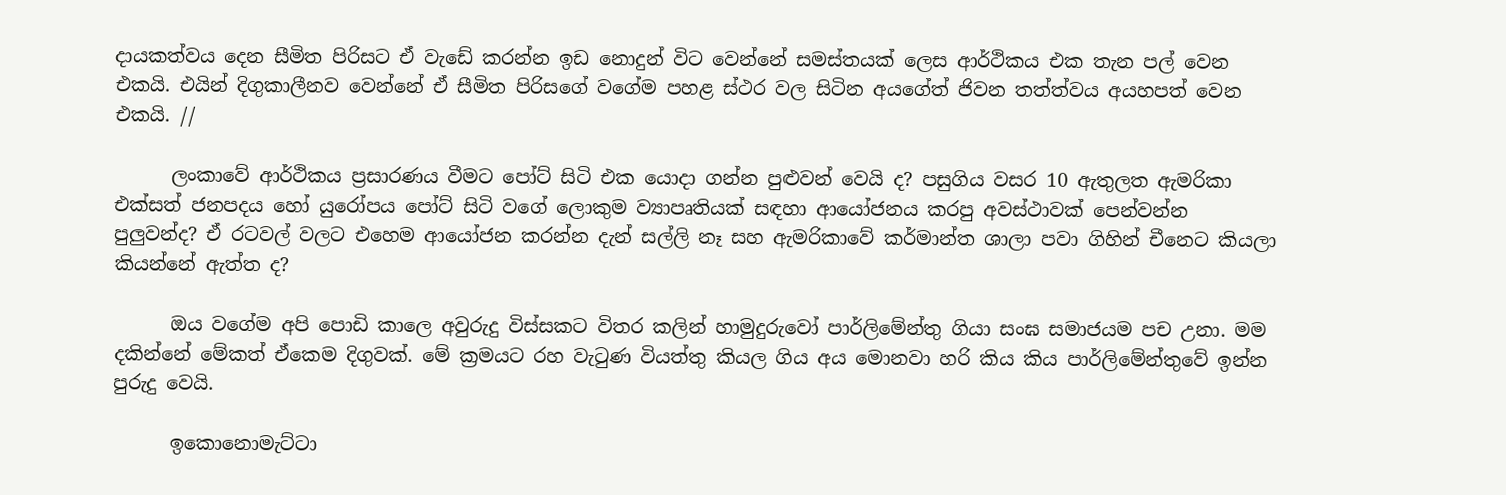දායකත්වය දෙන සීමිත පිරිසට ඒ වැඩේ කරන්න ඉඩ නොදුන් විට වෙන්නේ සමස්තයක් ලෙස ආර්ථිකය එක තැන පල් වෙන එකයි. එයින් දිගුකාලීනව වෙන්නේ ඒ සීමිත පිරිසගේ වගේම පහළ ස්ථර වල සිටින අයගේත් ජිවන තත්ත්වය අයහපත් වෙන එකයි. //

      ලංකාවේ ආර්ථිකය ප්‍රසාරණය වීමට පෝට් සිටි එක යොදා ගන්න පුළුවන් වෙයි ද? පසුගිය වසර 10 ඇතුලත ඇමරිකා එක්සත් ජනපදය හෝ යුරෝපය පෝට් සිටි වගේ ලොකුම ව්‍යාපෘතියක්‌ සඳහා ආයෝජනය කරපු අවස්ථාවක් පෙන්වන්න පුලුවන්ද? ඒ රටවල් වලට එහෙම ආයෝජන කරන්න දැන් සල්ලි නෑ සහ ඇමරිකාවේ කර්මාන්ත ශාලා පවා ගිහින් චීනෙට කියලා කියන්නේ ඇත්ත ද?

      ඔය වගේම අපි පොඩි කාලෙ අවුරුදු විස්සකට විතර කලින් හාමුදුරුවෝ පාර්ලිමේන්තු ගියා සංඝ සමාජයම පච උනා. මම දකින්නේ මේකත් ඒකෙම දිගුවක්. මේ ක්‍රමයට රහ වැටුණ වියත්තු කියල ගිය අය මොනවා හරි කිය කිය පාර්ලිමේන්තුවේ ඉන්න පුරුදු වෙයි.

      ඉකොනොමැට්ටා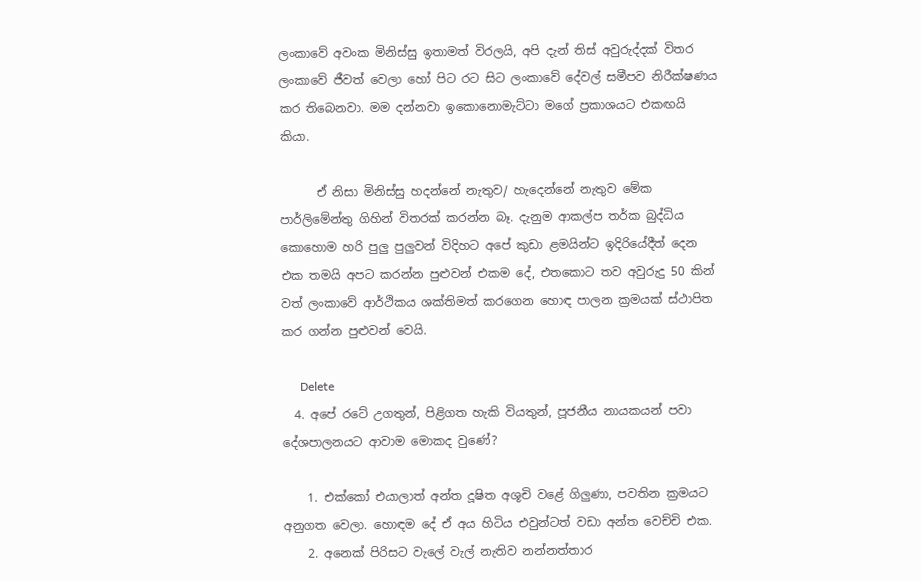ලංකාවේ අවංක මිනිස්සු ඉතාමත් විරලයි, අපි දැන් තිස් අවුරුද්දක් විතර ලංකාවේ ජීවත් වෙලා හෝ පිට රට සිට ලංකාවේ දේවල් සමීපව නිරීක්ෂණය කර තිබෙනවා. මම දන්නවා ඉකොනොමැට්ටා මගේ ප්‍රකාශයට එකඟයි කියා.

      ඒ නිසා මිනිස්සු හදන්නේ නැතුව/ හැදෙන්නේ නැතුව මේක පාර්ලිමේන්තු ගිහින් විතරක් කරන්න බෑ. දැනුම ආකල්ප තර්ක බුද්ධිය කොහොම හරි පුලු පුලුවන් විදිහට අපේ කුඩා ළමයින්ට ඉදිරියේදීත් දෙන එක තමයි අපට කරන්න පුළුවන් එකම දේ, එතකොට තව අවුරුදු 50 කින් වත් ලංකාවේ ආර්ථිකය ශක්තිමත් කරගෙන හොඳ පාලන ක්‍රමයක් ස්ථාපිත කර ගන්න පුළුවන් වෙයි.

      Delete
  4. අපේ රටේ උගතුන්, පිළිගත හැකි වියතුන්, පූජනීය නායකයන් පවා දේශපාලනයට ආවාම මොකද වුණේ?

    1. එක්කෝ එයාලාත් අන්ත දූෂිත අශූචි වළේ ගිලුණා, පවතින ක්‍රමයට අනුගත වෙලා. හොඳම දේ ඒ අය හිටිය එවුන්ටත් වඩා අන්ත වෙච්චි එක.
    2. අනෙක් පිරිසට වැලේ වැල් නැතිව නන්නත්තාර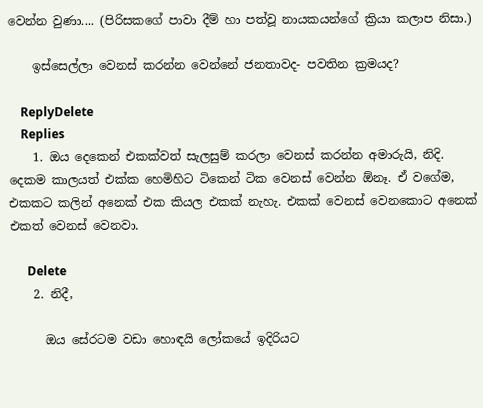වෙන්න වුණා.... (පිරිසකගේ පාවා දීම් හා පත්වූ නායකයන්ගේ ක්‍රියා කලාප නිසා.)

    ඉස්සෙල්ලා වෙනස් කරන්න වෙන්නේ ජනතාවද- පවතින ක්‍රමයද?

    ReplyDelete
    Replies
    1. ඔය දෙකෙන් එකක්වත් සැලසුම් කරලා වෙනස් කරන්න අමාරුයි, නිදි. දෙකම කාලයත් එක්ක හෙමිහිට ටිකෙන් ටික වෙනස් වෙන්න ඕනෑ. ඒ වගේම, එකකට කලින් අනෙක් එක කියල එකක් නැහැ. එකක් වෙනස් වෙනකොට අනෙක් එකත් වෙනස් වෙනවා.

      Delete
    2. නිදී,

      ඔය සේරටම වඩා හොඳයි ලෝකයේ ඉදිරියට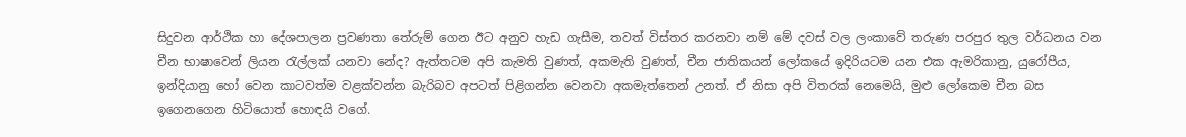සිදුවන ආර්ථික හා දේශපාලන ප්‍රවණතා තේරුම් ගෙන ඊට අනුව හැඩ ගැසීම, තවත් විස්තර කරනවා නම් මේ දවස් වල ලංකාවේ තරුණ පරපුර තුල වර්ධනය වන චීන භාෂාවෙන් ලියන රැල්ලක් යනවා නේද? ඇත්තටම අපි කැමති වුණත්, අකමැති වුණත්, චීන ජාතිකයන් ලෝකයේ ඉදිරියටම යන එක ඇමරිකානු, යුරෝපීය, ඉන්දියානු හෝ වෙන කාටවත්ම වළක්වන්න බැරිබව අපටත් පිළිගන්න වෙනවා අකමැත්තෙන් උනත්. ඒ නිසා අපි විතරක් නෙමෙයි, මුළු ලෝකෙම චීන බස ඉගෙනගෙන හිටියොත් හොඳයි වගේ.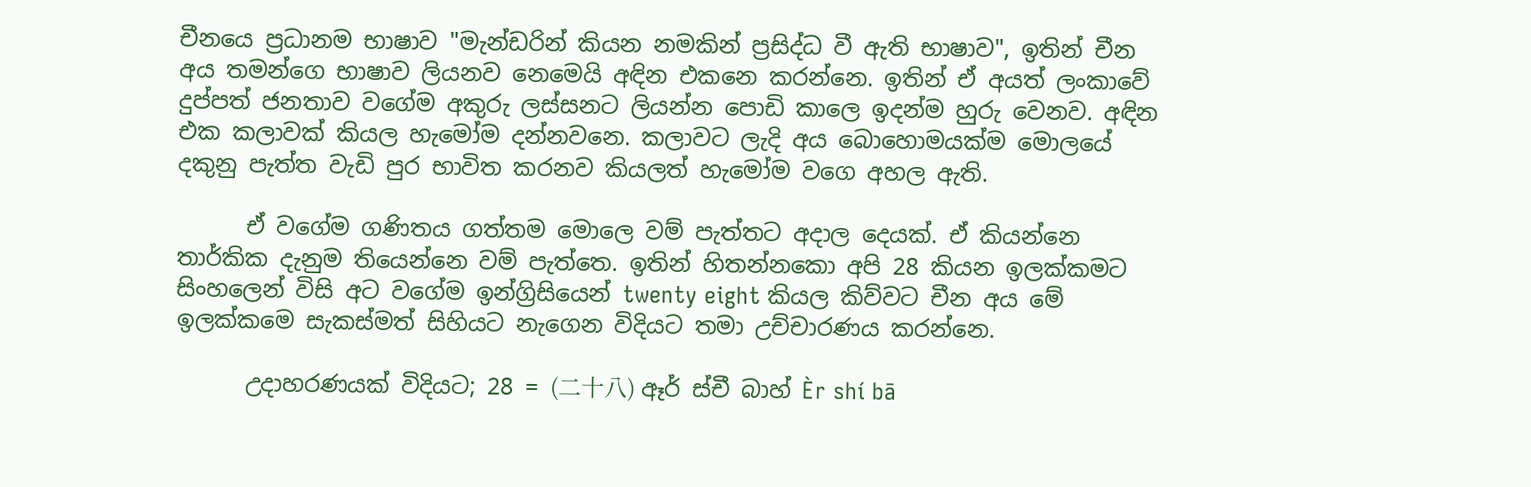චීනයෙ ප්‍රධානම භාෂාව "මැන්ඩරින් කියන නමකින් ප්‍රසිද්ධ වී ඇති භාෂාව", ඉතින් චීන අය තමන්ගෙ භාෂාව ලියනව නෙමෙයි අඳින එකනෙ කරන්නෙ. ඉතින් ඒ අයත් ලංකාවේ දුප්පත් ජනතාව වගේම අකුරු ලස්සනට ලියන්න පොඩි කාලෙ ඉදන්ම හුරු වෙනව. අඳින එක කලාවක් කියල හැමෝම දන්නවනෙ. කලාවට ලැදි අය බොහොමයක්ම මොලයේ දකුනු පැත්ත වැඩි පුර භාවිත කරනව කියලත් හැමෝම වගෙ අහල ඇති.

      ඒ වගේම ගණිතය ගත්තම මොලෙ වම් පැත්තට අදාල දෙයක්. ඒ කියන්නෙ තාර්කික දැනුම තියෙන්නෙ වම් පැත්තෙ. ඉතින් හිතන්නකො අපි 28 කියන ඉලක්කමට සිංහලෙන් විසි අට වගේම ඉන්ග්‍රිසියෙන් twenty eight කියල කිව්වට චීන අය මේ ඉලක්කමෙ සැකස්මත් සිහියට නැගෙන විදියට තමා උච්චාරණය කරන්නෙ.

      උදාහරණයක් විදියට; 28 = (二十八) ඈර් ස්චී බාහ් Èr shí bā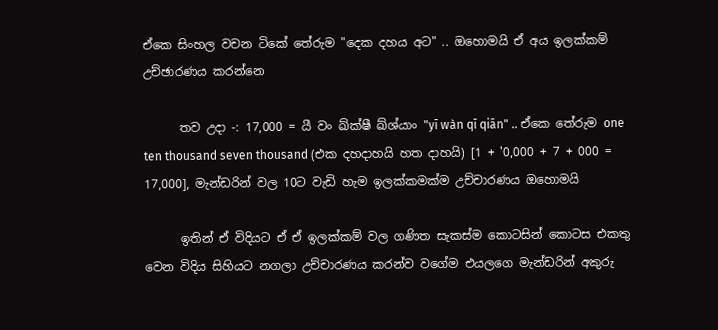ඒකෙ සිංහල වචන ටිකේ තේරුම "දෙක දහය අට" .. ඔහොමයි ඒ අය ඉලක්කම් උච්ඡාරණය කරන්නෙ

      තව උදා -: 17,000 = යී වං ඛ්ක්ෂී ඛ්ශ්යාං "yī wàn qī qiān" .. ඒකෙ තේරුම one ten thousand seven thousand (එක දහදාහයි හත දාහයි) [1 + '0,000 + 7 + 000 = 17,000], මැන්ඩරින් වල 10ට වැඩි හැම ඉලක්කමක්ම උච්චාරණය ඔහොමයි

      ඉතින් ඒ විදියට ඒ ඒ ඉලක්කම් වල ගණිත සැකස්ම කොටසින් කොටස එකතු වෙන විදිය සිහියට නගලා උච්චාරණය කරන්ව වගේම එයලගෙ මැන්ඩරින් අකුරු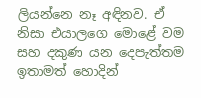ලියන්නෙ නෑ අඳිනව. ඒ නිසා එයාලගෙ මොළේ වම සහ දකුණ යන දෙපැත්තම ඉතාමත් හොදින්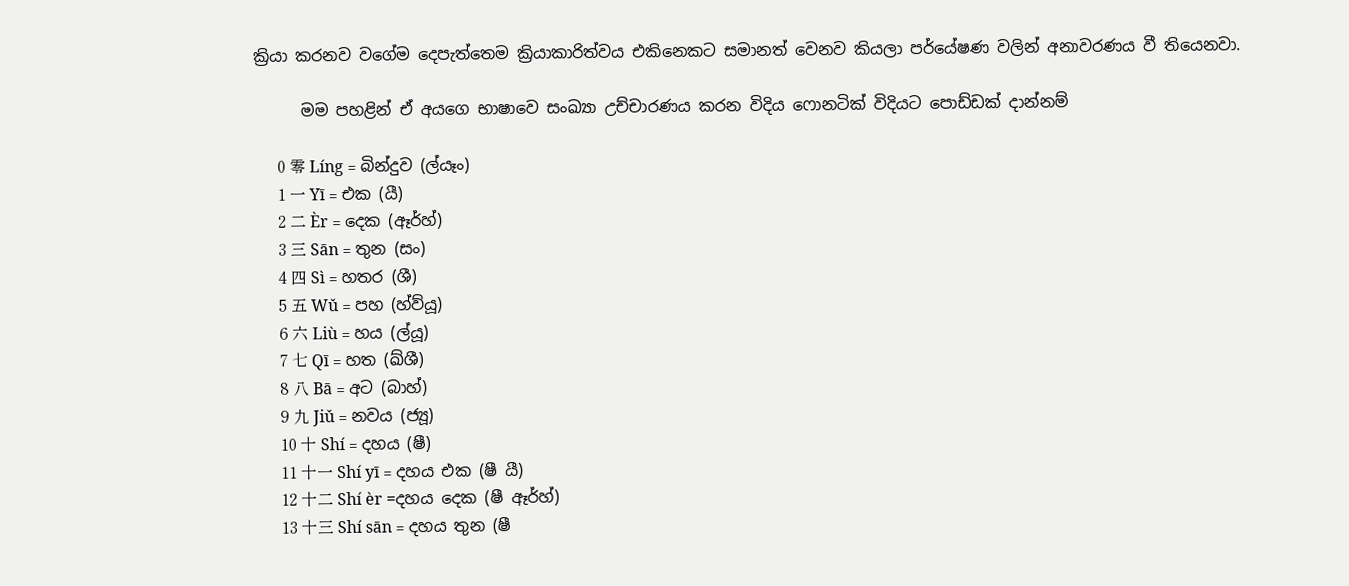ක්‍රියා කරනව වගේම දෙපැත්තෙම ක්‍රියාකාරිත්වය එකිනෙකට සමානත් වෙනව කියලා පර්යේෂණ වලින් අනාවරණය වී තියෙනවා.

      මම පහළින් ඒ අයගෙ භාෂාවෙ සංඛ්‍යා උච්චාරණය කරන විදිය ෆොනටික් විදියට පොඩ්ඩක් දාන්නම්

      0 零 Líng = බින්දුව (ල්යෑං)
      1 一 Yī = එක (යී)
      2 二 Èr = දෙක (ඈර්හ්)
      3 三 Sān = තුන (සං)
      4 四 Sì = හතර (ශී)
      5 五 Wǔ = පහ (හ්ව්යූ)
      6 六 Liù = හය (ල්යූ)
      7 七 Qī = හත (ඛ්ශී)
      8 八 Bā = අට (බාහ්)
      9 九 Jiǔ = නවය (ජ්‍යූ)
      10 十 Shí = දහය (ෂී)
      11 十一 Shí yī = දහය එක (ෂී යී)
      12 十二 Shí èr =දහය දෙක (ෂී ඈර්හ්)
      13 十三 Shí sān = දහය තුන (ෂී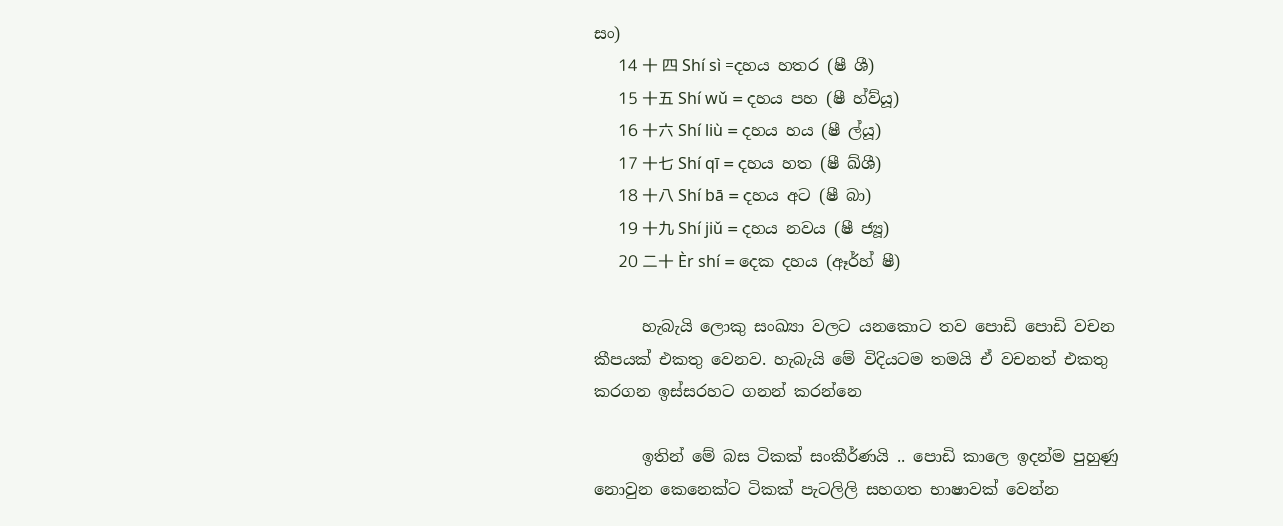සං)
      14 十 四 Shí sì =දහය හතර (ෂී ශී)
      15 十五 Shí wǔ = දහය පහ (ෂී හ්ව්යූ)
      16 十六 Shí liù = දහය හය (ෂී ල්යූ)
      17 十七 Shí qī = දහය හත (ෂී ඛ්ශී)
      18 十八 Shí bā = දහය අට (ෂී බා)
      19 十九 Shí jiǔ = දහය නවය (ෂී ජ්‍යූ)
      20 二十 Èr shí = දෙක දහය (ඈර්හ් ෂී)

      හැබැයි ලොකු සංඛ්‍යා වලට යනකොට තව පොඩි පොඩි වචන කීපයක් එකතු වෙනව. හැබැයි මේ විදියටම තමයි ඒ වචනත් එකතු කරගන ඉස්සරහට ගනන් කරන්නෙ

      ඉතින් මේ බස ටිකක් සංකීර්ණයි .. පොඩි කාලෙ ඉදන්ම පුහුණු නොවුන කෙනෙක්ට ටිකක් පැටලිලි සහගත භාෂාවක් වෙන්න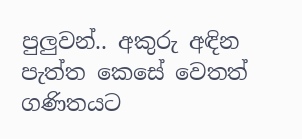පුලුවන්.. අකුරු අඳින පැත්ත කෙසේ වෙතත් ගණිතයට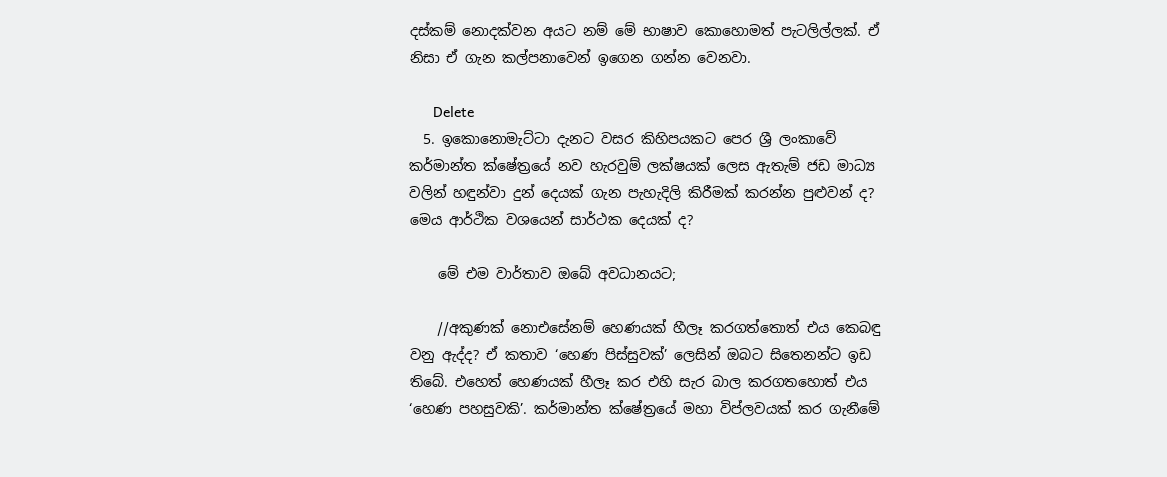දස්කම් නොදක්වන අයට නම් මේ භාෂාව කොහොමත් පැටලිල්ලක්. ඒ නිසා ඒ ගැන කල්පනාවෙන් ඉගෙන ගන්න වෙනවා.

      Delete
  5. ඉකොනොමැට්ටා දැනට වසර කිහිපයකට පෙර ශ්‍රී ලංකාවේ කර්මාන්ත ක්ෂේත්‍රයේ නව හැරවුම් ලක්ෂයක් ලෙස ඇතැම් ජඩ මාධ්‍ය වලින් හඳුන්වා දුන් දෙයක් ගැන පැහැදිලි කිරීමක් කරන්න පුළුවන් ද? මෙය ආර්ථික වශයෙන් සාර්ථක දෙයක් ද?

    මේ එම වාර්තාව ඔබේ අවධානයට;

    //අකුණක් නොඑසේනම් හෙණයක් හීලෑ කරගත්තොත් එය කෙබඳු වනු ඇද්ද? ඒ කතාව ‘හෙණ පිස්සුවක්’ ලෙසින් ඔබට සිතෙනන්ට ඉඩ තිබේ. එහෙත් හෙණයක් හීලෑ කර එහි සැර බාල කරගතහොත් එය ‘හෙණ පහසුවකි’. කර්මාන්ත ක්ෂේත්‍රයේ මහා විප්ලවයක් කර ගැනීමේ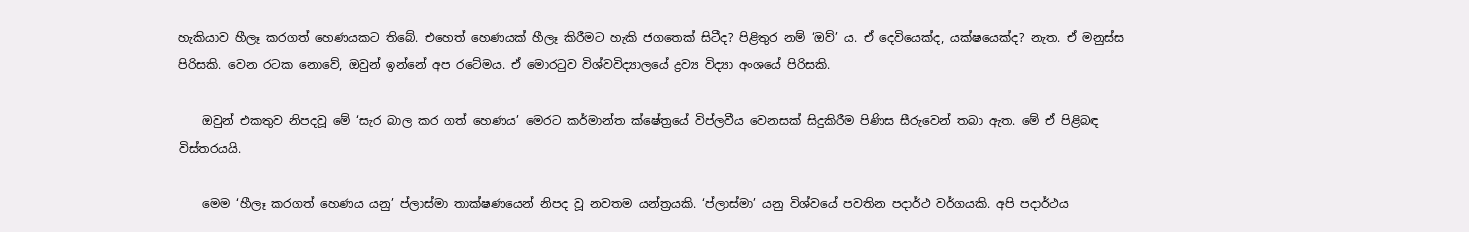හැකියාව හීලෑ කරගත් හෙණයකට තිබේ. එහෙත් හෙණයක් හීලෑ කිරීමට හැකි ජගතෙක් සිටීද? පිළිතුර නම් ‘ඔව්’ ය. ඒ දෙවියෙක්ද, යක්ෂයෙක්ද? නැත. ඒ මනුස්ස පිරිසකි. වෙන රටක නොවේ, ඔවුන් ඉන්නේ අප රටේමය. ඒ මොරටුව විශ්වවිද්‍යාලයේ ද්‍රව්‍ය විද්‍යා අංශයේ පිරිසකි.

    ඔවුන් එකතුව නිපදවූ මේ ‘සැර බාල කර ගත් හෙණය’ මෙරට කර්මාන්ත ක්ෂේත්‍රයේ විප්ලවීය වෙනසක් සිදුකිරීම පිණිස සීරුවෙන් තබා ඇත. මේ ඒ පිළිබඳ විස්තරයයි.

    මෙම ‘හීලෑ කරගත් හෙණය යනු’ ප්ලාස්මා තාක්ෂණයෙන් නිපද වූ නවතම යන්ත්‍රයකි. ‘ප්ලාස්මා’ යනු විශ්වයේ පවතින පදාර්ථ වර්ගයකි. අපි පදාර්ථය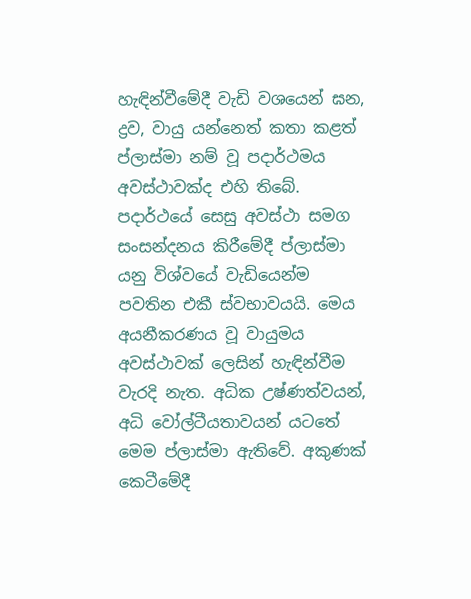හැඳින්වීමේදී වැඩි වශයෙන් ඝන, ද්‍රව, වායු යන්නෙත් කතා කළත් ප්ලාස්මා නම් වූ පදාර්ථමය අවස්ථාවක්ද එහි තිබේ. පදාර්ථයේ සෙසු අවස්ථා සමග සංසන්දනය කිරීමේදී ප්ලාස්මා යනු විශ්වයේ වැඩියෙන්ම පවතින එකී ස්වභාවයයි. මෙය අයනීකරණය වූ වායුමය අවස්ථාවක් ලෙසින් හැඳින්වීම වැරදි නැත. අධික උෂ්ණත්වයන්, අධි වෝල්ටීයතාවයන් යටතේ මෙම ප්ලාස්මා ඇතිවේ. අකුණක් කෙටීමේදී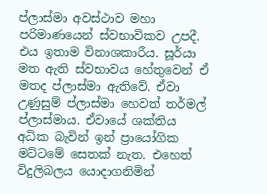ප්ලාස්මා අවස්ථාව මහා පරිමාණයෙන් ස්වභාවිකව උපදී. එය ඉතාම විනාශකාරීය. සූර්යා මත ඇති ස්වභාවය හේතුවෙන් ඒ මතද ප්ලාස්මා ඇතිවේ. ඒවා උණුසුම් ප්ලාස්මා හෙවත් තර්මල් ප්ලාස්මාය. ඒවායේ ශක්තිය අධික බැවින් ඉන් ප්‍රායෝගික මට්ටමේ සෙතක් නැත. එහෙත් විදුලිබලය යොදාගනිමින්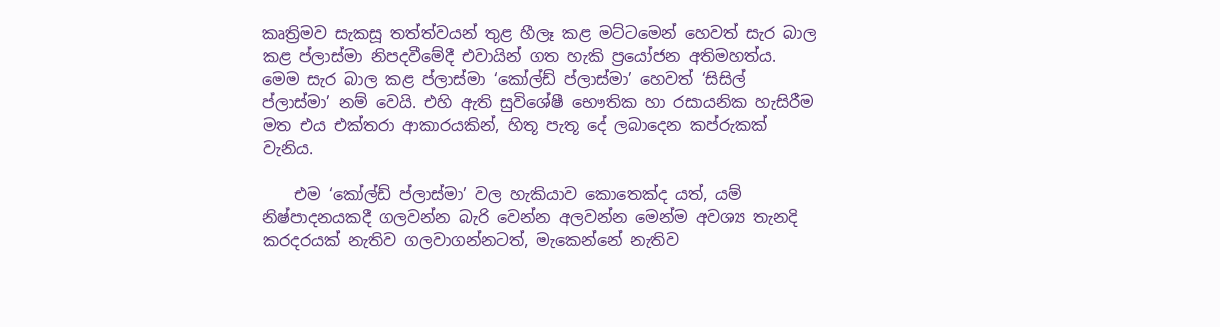කෘත්‍රිමව සැකසූ තත්ත්වයන් තුළ හීලෑ කළ මට්ටමෙන් හෙවත් සැර බාල කළ ප්ලාස්මා නිපදවීමේදී එවායින් ගත හැකි ප්‍රයෝජන අතිමහත්ය. මෙම සැර බාල කළ ප්ලාස්මා ‘කෝල්ඩ් ප්ලාස්මා’ හෙවත් ‘සිසිල් ප්ලාස්මා’ නම් වෙයි. එහි ඇති සුවිශේෂී භෞතික හා රසායනික හැසිරීම මත එය එක්තරා ආකාරයකින්, හිතූ පැතූ දේ ලබාදෙන කප්රුකක් වැනිය.

    එම ‘කෝල්ඩ් ප්ලාස්මා’ වල හැකියාව කොතෙක්ද යත්, යම් නිෂ්පාදනයකදී ගලවන්න බැරි වෙන්න අලවන්න මෙන්ම අවශ්‍ය තැනදි කරදරයක් නැතිව ගලවාගන්නටත්, මැකෙන්නේ නැතිව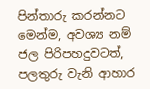පින්තාරු කරන්නට මෙන්ම, අවශ්‍ය නම් ජල පිරිපහදුවටත්, පලතුරු වැනි ආහාර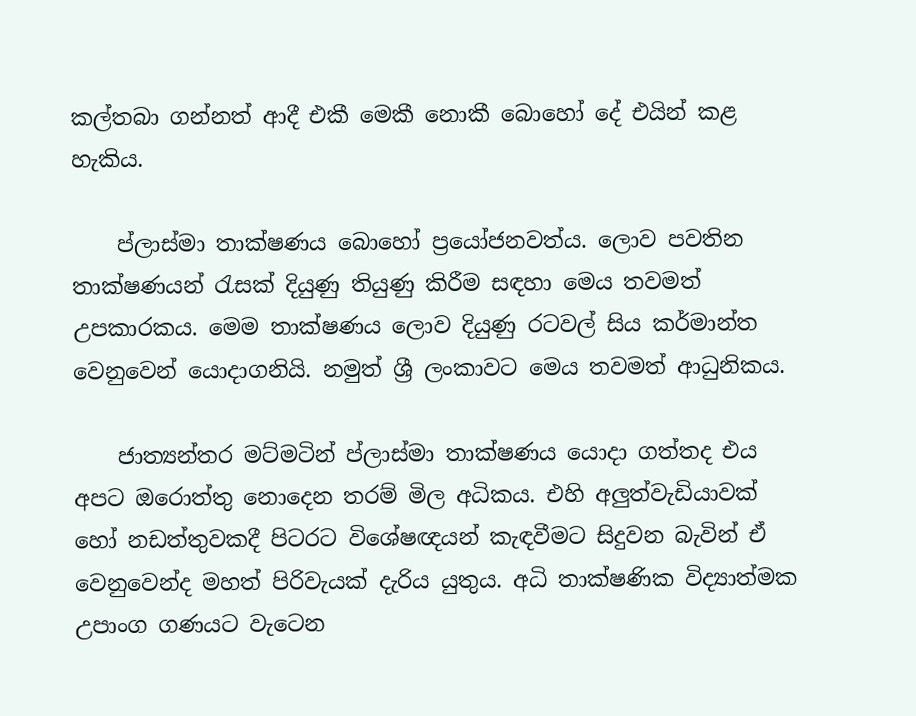කල්තබා ගන්නත් ආදී එකී මෙකී නොකී බොහෝ දේ එයින් කළ හැකිය.

    ප්ලාස්මා තාක්ෂණය බොහෝ ප්‍රයෝජනවත්ය. ලොව පවතින තාක්ෂණයන් රැසක් දියුණු තියුණු කිරීම සඳහා මෙය තවමත් උපකාරකය. මෙම තාක්ෂණය ලොව දියුණු රටවල් සිය කර්මාන්ත වෙනුවෙන් යොදාගනියි. නමුත් ශ්‍රී ලංකාවට මෙය තවමත් ආධුනිකය.

    ජාත්‍යන්තර මට්මටින් ප්ලාස්මා තාක්ෂණය යොදා ගත්තද එය අපට ඔරොත්තු නොදෙන තරම් මිල අධිකය. එහි අලුත්වැඩියාවක් හෝ නඩත්තුවකදී පිටරට විශේෂඥයන් කැඳවීමට සිදුවන බැවින් ඒ වෙනුවෙන්ද මහත් පිරිවැයක් දැරිය යුතුය. අධි තාක්ෂණික විද්‍යාත්මක උපාංග ගණයට වැටෙන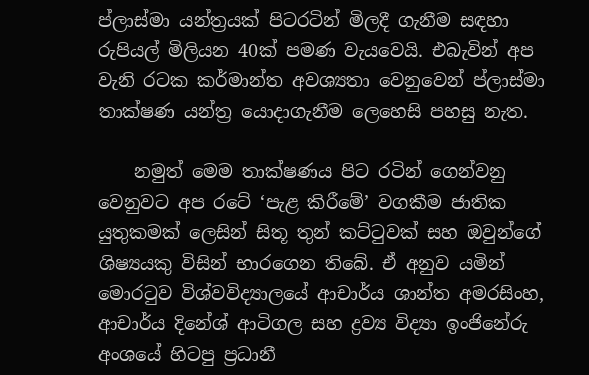ප්ලාස්මා යන්ත්‍රයක් පිටරටින් මිලදී ගැනීම සඳහා රුපියල් මිලියන 40ක් පමණ වැයවෙයි. එබැවින් අප වැනි රටක කර්මාන්ත අවශ්‍යතා වෙනුවෙන් ප්ලාස්මා තාක්ෂණ යන්ත්‍ර යොදාගැනීම ලෙහෙසි පහසු නැත.

    නමුත් මෙම තාක්ෂණය පිට රටින් ගෙන්වනු වෙනුවට අප රටේ ‘පැළ කිරීමේ’ වගකීම ජාතික යුතුකමක් ලෙසින් සිතූ තුන් කට්ටුවක් සහ ඔවුන්ගේ ශිෂ්‍යයකු විසින් භාරගෙන තිබේ. ඒ අනුව යමින් මොරටුව විශ්වවිද්‍යාලයේ ආචාර්ය ශාන්ත අමරසිංහ, ආචාර්ය දිනේශ් ආටිගල සහ ද්‍රව්‍ය විද්‍යා ඉංජිනේරු අංශයේ හිටපු ප්‍රධානී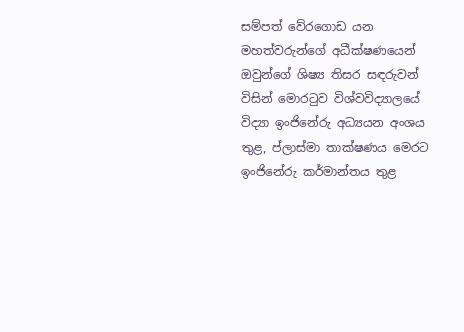සම්පත් වේරගොඩ යන මහත්වරුන්ගේ අධීක්ෂණයෙන් ඔවුන්ගේ ශිෂ්‍ය තිසර සඳරුවන් විසින් මොරටුව විශ්වවිද්‍යාලයේ විද්‍යා ඉංජිනේරු අධ්‍යයන අංශය තුළ, ප්ලාස්මා තාක්ෂණය මෙරට ඉංජිනේරු කර්මාන්තය තුළ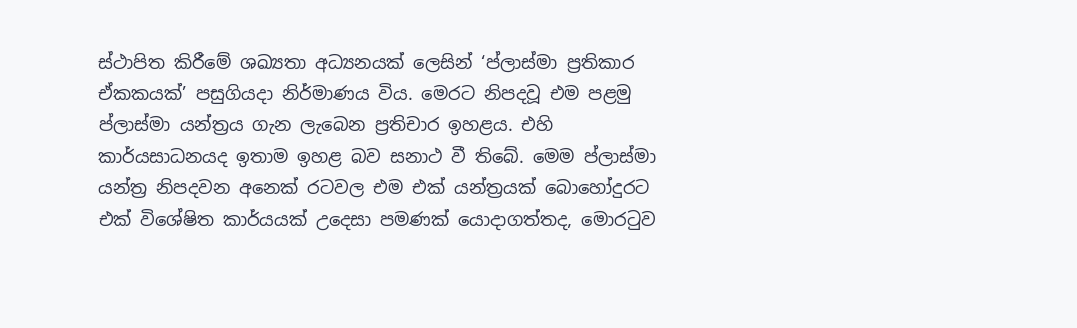ස්ථාපිත කිරීමේ ශඛ්‍යතා අධ්‍යනයක් ලෙසින් ‘ප්ලාස්මා ප්‍රතිකාර ඒකකයක්’ පසුගියදා නිර්මාණය විය. මෙරට නිපදවූ එම පළමු ප්ලාස්මා යන්ත්‍රය ගැන ලැබෙන ප්‍රතිචාර ඉහළය. එහි කාර්යසාධනයද ඉතාම ඉහළ බව සනාථ වී තිබේ. මෙම ප්ලාස්මා යන්ත්‍ර නිපදවන අනෙක් රටවල එම එක් යන්ත්‍රයක් බොහෝදුරට එක් විශේෂිත කාර්යයක් උදෙසා පමණක් යොදාගත්තද, මොරටුව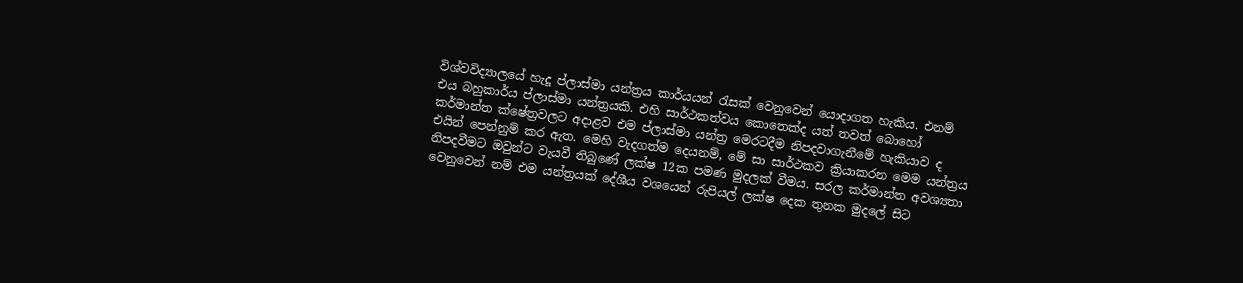විශ්වවිද්‍යාලයේ හැදූ ප්ලාස්මා යන්ත්‍රය කාර්යයන් රැසක් වෙනුවෙන් යොදාගත හැකිය. එනම් එය බහුකාර්ය ප්ලාස්මා යන්ත්‍රයකි. එහි සාර්ථකත්වය කොතෙක්ද යත් තවත් බොහෝ කර්මාන්ත ක්ෂේත්‍රවලට අදාළව එම ප්ලාස්මා යන්ත්‍ර මෙරටදීම නිපදවාගැනීමේ හැකියාව ද එයින් පෙන්නුම් කර ඇත. මෙහි වැදගත්ම දෙයනම්, මේ සා සාර්ථකව ක්‍රියාකරන මෙම යන්ත්‍රය නිපදවීමට ඔවුන්ට වැයවී තිබුණේ ලක්ෂ 12ක පමණ මුදලක් වීමය. සරල කර්මාන්ත අවශ්‍යතා වෙනුවෙන් නම් එම යන්ත්‍රයක් දේශීය වශයෙන් රුපියල් ලක්ෂ දෙක තුනක මුදලේ සිට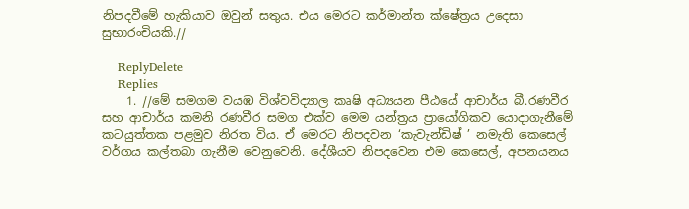නිපදවීමේ හැකියාව ඔවුන් සතුය. එය මෙරට කර්මාන්ත ක්ෂේත්‍රය උදෙසා සුභාරංචියකි.//

    ReplyDelete
    Replies
    1. //මේ සමගම වයඹ විශ්වවිද්‍යාල කෘෂි අධ්‍යයන පීඨයේ ආචාර්ය බී.රණවීර සහ ආචාර්ය කමනි රණවීර සමග එක්ව මෙම යන්ත්‍රය ප්‍රායෝගිකව යොදාගැනීමේ කටයුත්තක පළමුව නිරත විය. ඒ මෙරට නිපදවන ‘කැවැන්ඩිෂ් ’ නමැති කෙසෙල් වර්ගය කල්තබා ගැනීම වෙනුවෙනි. දේශීයව නිපදවෙන එම කෙසෙල්, අපනයනය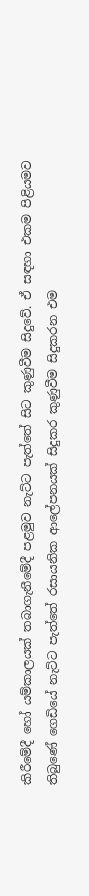කිරීමේදී හෝ යම්කාලයක් තබාගැනීමේදී පළමුව නැට්ට පැත්තේ සිට කුණුවීම සිදුවේ. ඒ සඳහා එකම පිළියමව තිබුණේ ගෙඩියේ නැට්ට පැත්තේ රසායනික ආලේපනයක් සිදුකර කුණුවීම සිදුකරන එම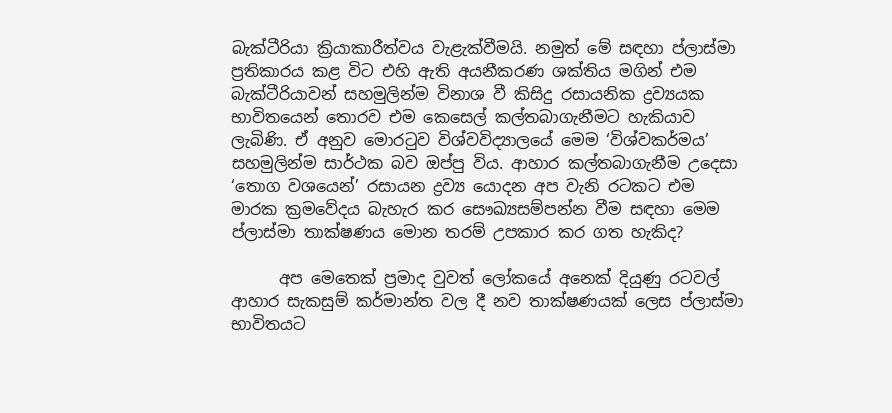බැක්ටීරියා ක්‍රියාකාරීත්වය වැළැක්වීමයි. නමුත් මේ සඳහා ප්ලාස්මා ප්‍රතිකාරය කළ විට එහි ඇති අයනීකරණ ශක්තිය මගින් එම බැක්ටීරියාවන් සහමුලින්ම විනාශ වී කිසිදු රසායනික ද්‍රව්‍යයක භාවිතයෙන් තොරව එම කෙසෙල් කල්තබාගැනීමට හැකියාව ලැබිණි. ඒ අනුව මොරටුව විශ්වවිද්‍යාලයේ මෙම ‘විශ්වකර්මය’ සහමුලින්ම සාර්ථක බව ඔප්පු විය. ආහාර කල්තබාගැනීම උදෙසා ‘තොග වශයෙන්’ රසායන ද්‍රව්‍ය යොදන අප වැනි රටකට එම මාරක ක්‍රමවේදය බැහැර කර සෞඛ්‍යසම්පන්න වීම සඳහා මෙම ප්ලාස්මා තාක්ෂණය මොන තරම් උපකාර කර ගත හැකිද?

      අප මෙතෙක් ප්‍රමාද වුවත් ලෝකයේ අනෙක් දියුණු රටවල් ආහාර සැකසුම් කර්මාන්ත වල දී නව තාක්ෂණයක් ලෙස ප්ලාස්මා භාවිතයට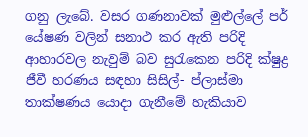ගනු ලැබේ. වසර ගණනාවක් මුළුල්ලේ පර් යේෂණ වලින් සනාථ කර ඇති පරිදි ආහාරවල නැවුම් බව සුරැකෙන පරිදි ක්ෂුද්‍ර ජීවී හරණය සඳහා සිසිල්- ප්ලාස්මා තාක්ෂණය යොදා ගැනීමේ හැකියාව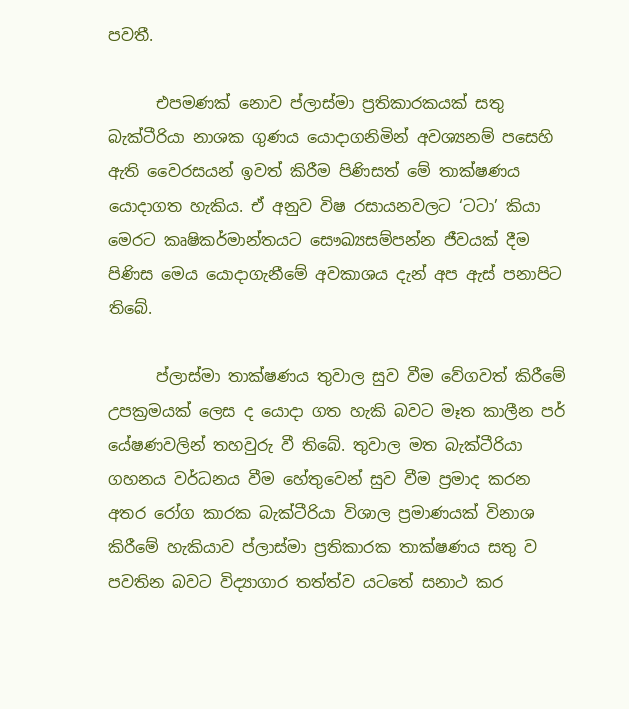පවතී.

      එපමණක් නොව ප්ලාස්මා ප්‍රතිකාරකයක් සතු බැක්ටීරියා නාශක ගුණය යොදාගනිමින් අවශ්‍යනම් පසෙහි ඇති වෛරසයන් ඉවත් කිරීම පිණිසත් මේ තාක්ෂණය යොදාගත හැකිය. ඒ අනුව විෂ රසායනවලට ‘ටටා’ කියා මෙරට කෘෂිකර්මාන්තයට සෞඛ්‍යසම්පන්න ජීවයක් දීම පිණිස මෙය යොදාගැනීමේ අවකාශය දැන් අප ඇස් පනාපිට තිබේ.

      ප්ලාස්මා තාක්ෂණය තුවාල සුව වීම වේගවත් කිරීමේ උපක්‍රමයක් ලෙස ද යොදා ගත හැකි බවට මෑත කාලීන පර් යේෂණවලින් තහවුරු වී තිබේ. තුවාල මත බැක්ටීරියා ගහනය වර්ධනය වීම හේතුවෙන් සුව වීම ප්‍රමාද කරන අතර රෝග කාරක බැක්ටීරියා විශාල ප්‍රමාණයක් විනාශ කිරීමේ හැකියාව ප්ලාස්මා ප්‍රතිකාරක තාක්ෂණය සතු ව පවතින බවට විද්‍යාගාර තත්ත්ව යටතේ සනාථ කර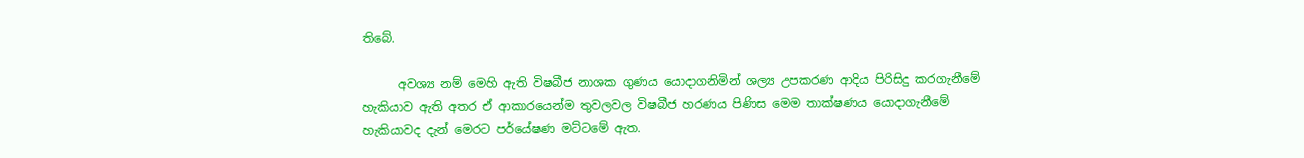තිබේ.

      අවශ්‍ය නම් මෙහි ඇති විෂබීජ නාශක ගුණය යොදාගනිමින් ශල්‍ය උපකරණ ආදිය පිරිසිදු කරගැනීමේ හැකියාව ඇති අතර ඒ ආකාරයෙන්ම තුවලවල විෂබීජ හරණය පිණිස මෙම තාක්ෂණය යොදාගැනීමේ හැකියාවද දැන් මෙරට පර්යේෂණ මට්ටමේ ඇත.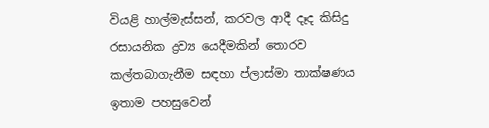වියළි හාල්මැස්සන්, කරවල ආදී දෑද කිසිදු රසායනික ද්‍රව්‍ය යෙදීමකින් තොරව කල්තබාගැනීම සඳහා ප්ලාස්මා තාක්ෂණය ඉතාම පහසුවෙන්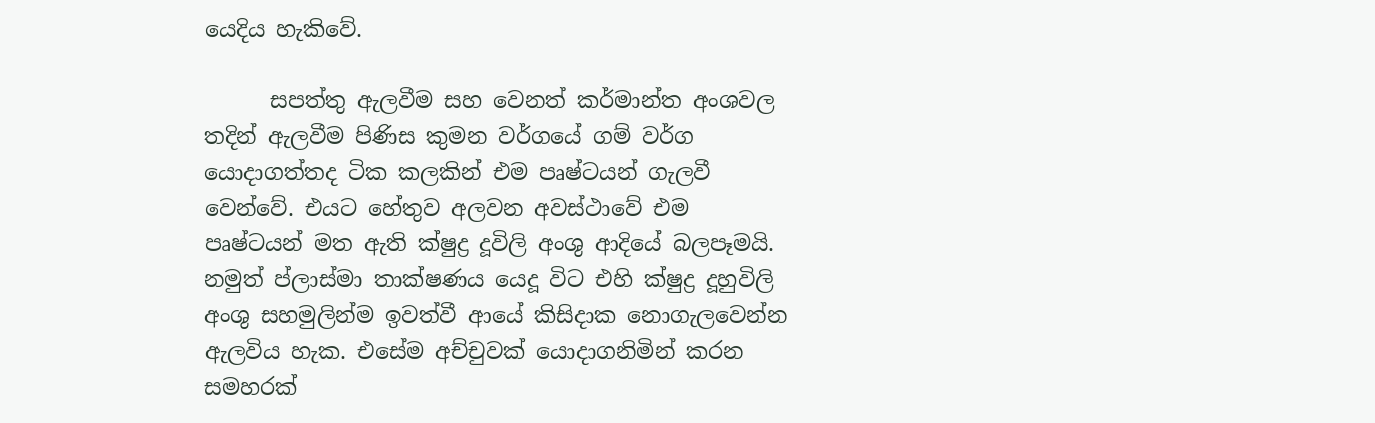යෙදිය හැකිවේ.

      සපත්තු ඇලවීම සහ වෙනත් කර්මාන්ත අංශවල තදින් ඇලවීම පිණිස කුමන වර්ගයේ ගම් වර්ග යොදාගත්තද ටික කලකින් එම පෘෂ්ටයන් ගැලවී වෙන්වේ. එයට හේතුව අලවන අවස්ථාවේ එම පෘෂ්ටයන් මත ඇති ක්ෂුද්‍ර දූවිලි අංශු ආදියේ බලපෑමයි. නමුත් ප්ලාස්මා තාක්ෂණය යෙදූ විට එහි ක්ෂුද්‍ර දූහුවිලි අංශු සහමුලින්ම ඉවත්වී ආයේ කිසිදාක නොගැලවෙන්න ඇලවිය හැක. එසේම අච්චුවක් යොදාගනිමින් කරන සමහරක්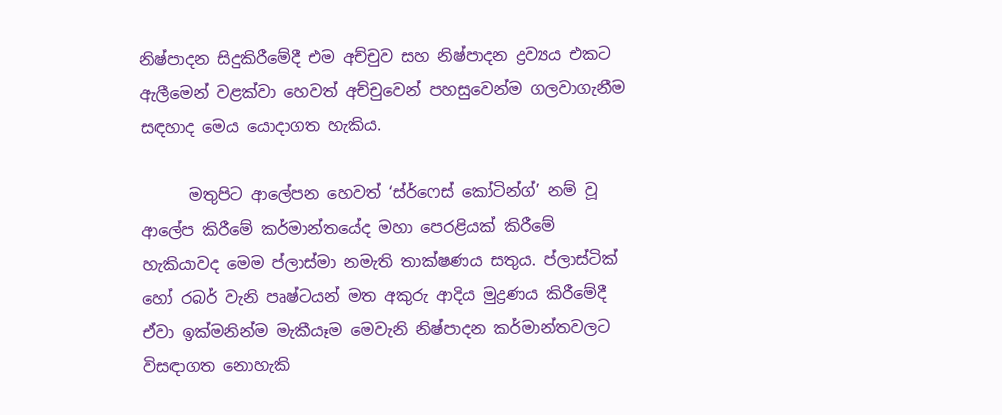නිෂ්පාදන සිදුකිරීමේදී එම අච්චුව සහ නිෂ්පාදන ද්‍රව්‍යය එකට ඇලීමෙන් වළක්වා හෙවත් අච්චුවෙන් පහසුවෙන්ම ගලවාගැනීම සඳහාද මෙය යොදාගත හැකිය.

      මතුපිට ආලේපන හෙවත් ‘ස්ර්ෆෙස් කෝටින්ග්’ නම් වූ ආලේප කිරීමේ කර්මාන්තයේද මහා පෙරළියක් කිරීමේ හැකියාවද මෙම ප්ලාස්මා නමැති තාක්ෂණය සතුය. ප්ලාස්ටික් හෝ රබර් වැනි පෘෂ්ටයන් මත අකුරු ආදිය මුද්‍රණය කිරීමේදී ඒවා ඉක්මනින්ම මැකීයෑම මෙවැනි නිෂ්පාදන කර්මාන්තවලට විසඳාගත නොහැකි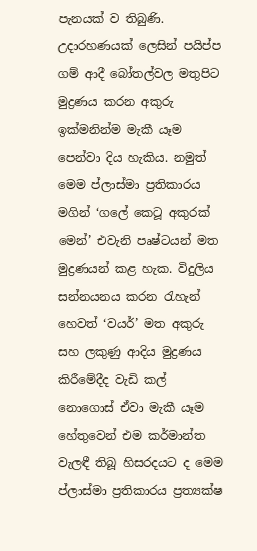පැනයක් ව තිබුණි. උදාරහණයක් ලෙසින් පයිප්ප ගම් ආදී බෝතල්වල මතුපිට මුද්‍රණය කරන අකුරු ඉක්මනින්ම මැකී යෑම පෙන්වා දිය හැකිය. නමුත් මෙම ප්ලාස්මා ප්‍රතිකාරය මගින් ‘ගලේ කෙටූ අකුරක් මෙන්’ එවැනි පෘෂ්ටයන් මත මුද්‍රණයන් කළ හැක. විදුලිය සන්නයනය කරන රැහැන් හෙවත් ‘වයර්’ මත අකුරු සහ ලකුණු ආදිය මුද්‍රණය කිරීමේදීද වැඩි කල් නොගොස් ඒවා මැකී යෑම හේතුවෙන් එම කර්මාන්ත වැලඳී තිබූ හිසරදයට ද මෙම ප්ලාස්මා ප්‍රතිකාරය ප්‍රත්‍යක්ෂ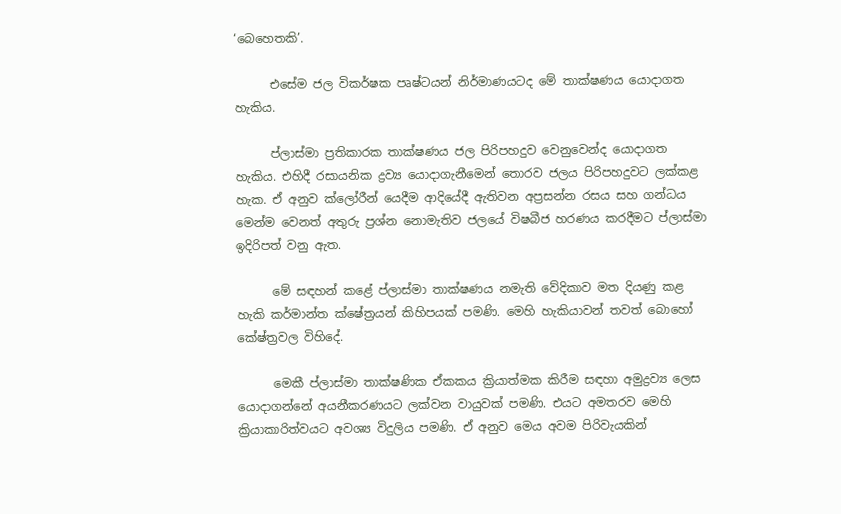‘බෙහෙතකි’.

      එසේම ජල විකර්ෂක පෘෂ්ටයන් නිර්මාණයටද මේ තාක්ෂණය යොදාගත හැකිය.

      ප්ලාස්මා ප්‍රතිකාරක තාක්ෂණය ජල පිරිපහදුව වෙනුවෙන්ද යොදාගත හැකිය. එහිදී රසායනික ද්‍රව්‍ය යොදාගැනීමෙන් තොරව ජලය පිරිපහදුවට ලක්කළ හැක. ඒ අනුව ක්ලෝරීන් යෙදීම ආදියේදී ඇතිවන අප්‍රසන්න රසය සහ ගන්ධය මෙන්ම වෙනත් අතුරු ප්‍රශ්න නොමැතිව ජලයේ විෂබීජ හරණය කරදීමට ප්ලාස්මා ඉදිරිපත් වනු ඇත.

      මේ සඳහන් කළේ ප්ලාස්මා තාක්ෂණය නමැති වේදිකාව මත දියණු කළ හැකි කර්මාන්ත ක්ෂේත්‍රයන් කිහිපයක් පමණි. මෙහි හැකියාවන් තවත් බොහෝ කේෂ්ත්‍රවල විහිදේ.

      මෙකී ප්ලාස්මා තාක්ෂණික ඒකකය ක්‍රියාත්මක කිරීම සඳහා අමුද්‍රව්‍ය ලෙස යොදාගන්නේ අයනීකරණයට ලක්වන වායුවක් පමණි. එයට අමතරව මෙහි ක්‍රියාකාරිත්වයට අවශ්‍ය විදුලිය පමණි. ඒ අනුව මෙය අවම පිරිවැයකින්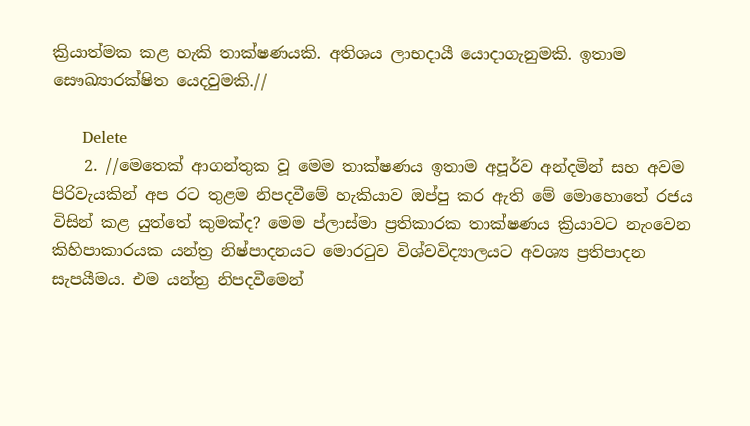ක්‍රියාත්මක කළ හැකි තාක්ෂණයකි. අතිශය ලාභදායී යොදාගැනුමකි. ඉතාම සෞඛ්‍යාරක්ෂිත යෙදවුමකි.//

      Delete
    2. //මෙතෙක් ආගන්තුක වූ මෙම තාක්ෂණය ඉතාම අපූර්ව අන්දමින් සහ අවම පිරිවැයකින් අප රට තුළම නිපදවීමේ හැකියාව ඔප්පු කර ඇති මේ මොහොතේ රජය විසින් කළ යුත්තේ කුමක්ද? මෙම ප්ලාස්මා ප්‍රතිකාරක තාක්ෂණය ක්‍රියාවට නැංවෙන කිහිපාකාරයක යන්ත්‍ර නිෂ්පාදනයට මොරටුව විශ්වවිද්‍යාලයට අවශ්‍ය ප්‍රතිපාදන සැපයීමය. එම යන්ත්‍ර නිපදවීමෙන්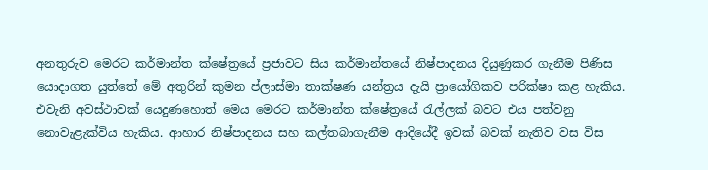අනතුරුව මෙරට කර්මාන්ත ක්ෂේත්‍රයේ ප්‍රජාවට සිය කර්මාන්තයේ නිෂ්පාදනය දියුණුකර ගැනීම පිණිස යොදාගත යුත්තේ මේ අතුරින් කුමන ප්ලාස්මා තාක්ෂණ යන්ත්‍රය දැයි ප්‍රායෝගිකව පරික්ෂා කළ හැකිය. එවැනි අවස්ථාවක් යෙදුණහොත් මෙය මෙරට කර්මාන්ත ක්ෂේත්‍රයේ රැල්ලක් බවට එය පත්වනු නොවැළැක්විය හැකිය. ආහාර නිෂ්පාදනය සහ කල්තබාගැනීම ආදියේදී ඉවක් බවක් නැතිව වස විස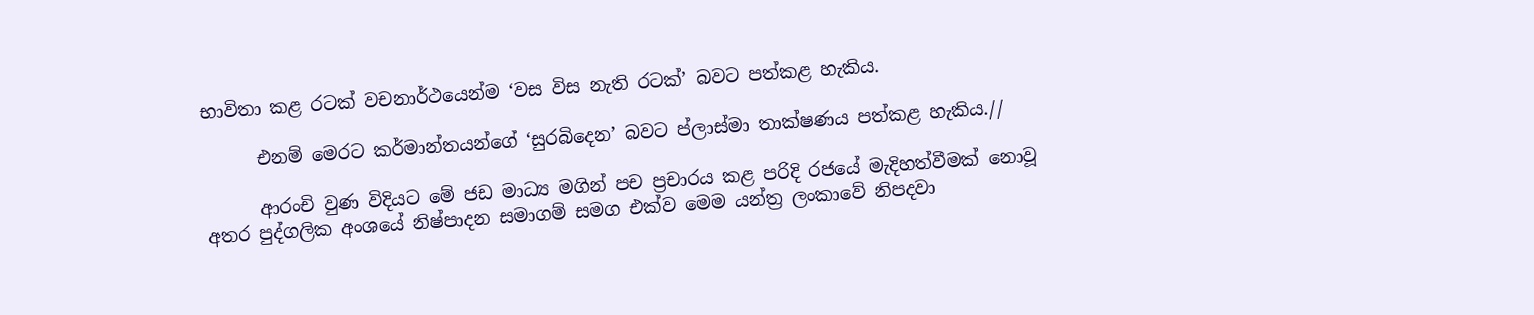භාවිතා කළ රටක් වචනාර්ථයෙන්ම ‘වස විස නැති රටක්’ බවට පත්කළ හැකිය.

      එනම් මෙරට කර්මාන්තයන්ගේ ‘සුරබිදෙන’ බවට ප්ලාස්මා තාක්ෂණය පත්කළ හැකිය.//

      ආරංචි වුණ විදියට මේ ජඩ මාධ්‍ය මගින් පච ප්‍රචාරය කළ පරිදි රජයේ මැදිහත්වීමක් නොවූ අතර පුද්ගලික අංශයේ නිෂ්පාදන සමාගම් සමග එක්ව මෙම යන්ත්‍ර ලංකාවේ නිපදවා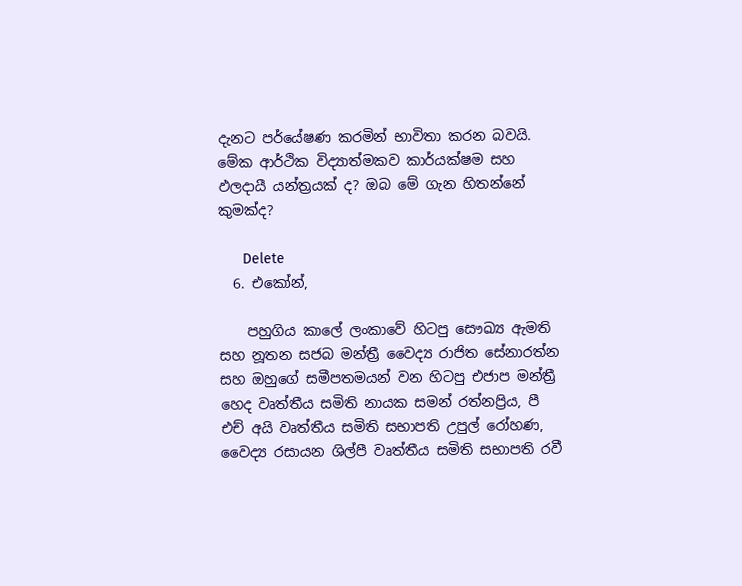දැනට පර්යේෂණ කරමින් භාවිතා කරන බවයි. මේක ආර්ථික විද්‍යාත්මකව කාර්යක්ෂම සහ ඵලදායී යන්ත්‍රයක් ද? ඔබ මේ ගැන හිතන්නේ කුමක්ද?

      Delete
  6. එකෝන්,

    පහුගිය කාලේ ලංකාවේ හිටපු සෞඛ්‍ය ඇමති සහ නූතන සජබ මන්ත්‍රී වෛද්‍ය රාජිත සේනාරත්න සහ ඔහුගේ සමීපතමයන් වන හිටපු එජාප මන්ත්‍රී හෙද වෘත්තීය සමිති නායක සමන් රත්නප්‍රිය, පී එච් අයි වෘත්තීය සමිති සභාපති උපුල් රෝහණ, වෛද්‍ය රසායන ශිල්පී වෘත්තීය සමිති සභාපති රවී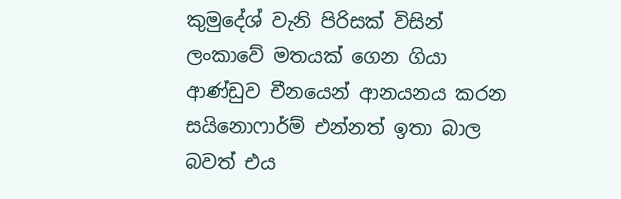කුමුදේශ් වැනි පිරිසක් විසින් ලංකාවේ මතයක් ගෙන ගියා ආණ්ඩුව චීනයෙන් ආනයනය කරන සයිනොෆාර්ම් එන්නත් ඉතා බාල බවත් එය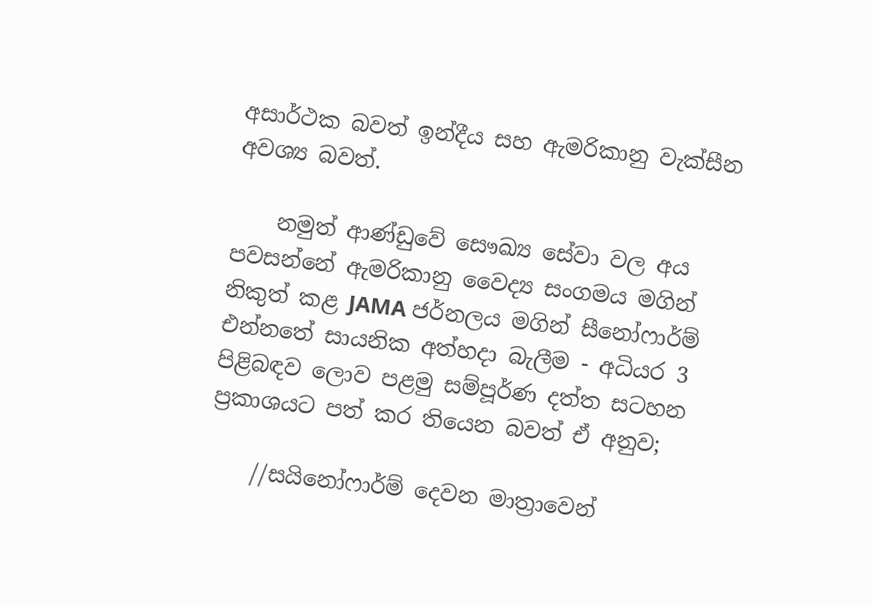අසාර්ථක බවත් ඉන්දීය සහ ඇමරිකානු වැක්සීන අවශ්‍ය බවත්.

    නමුත් ආණ්ඩුවේ සෞඛ්‍ය සේවා වල අය පවසන්නේ ඇමරිකානු වෛද්‍ය සංගමය මගින් නිකුත් කළ JAMA ජර්නලය මගින් සීනෝෆාර්ම් එන්නතේ සායනික අත්හදා බැලීම - අධියර 3 පිළිබඳව ලොව පළමු සම්පූර්ණ දත්ත සටහන ප්‍රකාශයට පත් කර තියෙන බවත් ඒ අනුව;

    //සයිනෝෆාර්ම් දෙවන මාත්‍රාවෙන්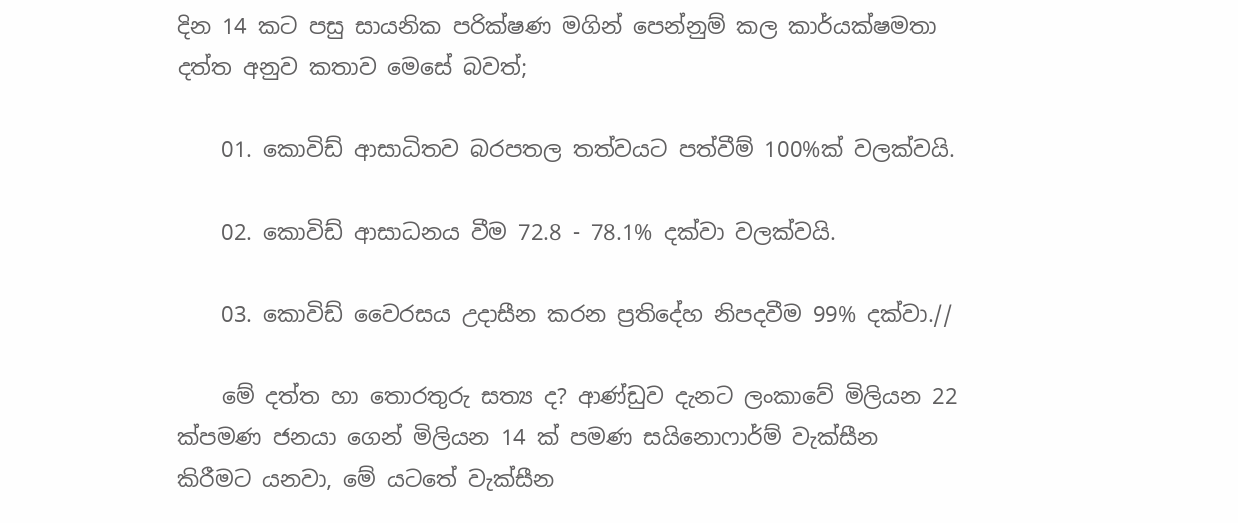දින 14 කට පසු සායනික පරික්ෂණ මගින් පෙන්නුම් කල කාර්යක්ෂමතා දත්ත අනුව කතාව මෙසේ බවත්;

    01. කොවිඩ් ආසාධිතව බරපතල තත්වයට පත්වීම් 100%ක් වලක්වයි.

    02. කොවිඩ් ආසාධනය වීම 72.8 - 78.1% දක්වා වලක්වයි.

    03. කොවිඩ් වෛරසය උදාසීන කරන ප්‍රතිදේහ නිපදවීම 99% දක්වා.//

    මේ දත්ත හා තොරතුරු සත්‍ය ද? ආණ්ඩුව දැනට ලංකාවේ මිලියන 22 ක්පමණ ජනයා ගෙන් මිලියන 14 ක් පමණ සයිනොෆාර්ම් වැක්සීන කිරීමට යනවා, මේ යටතේ වැක්සීන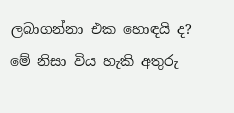ලබාගන්නා එක හොඳයි ද? මේ නිසා විය හැකි අතුරු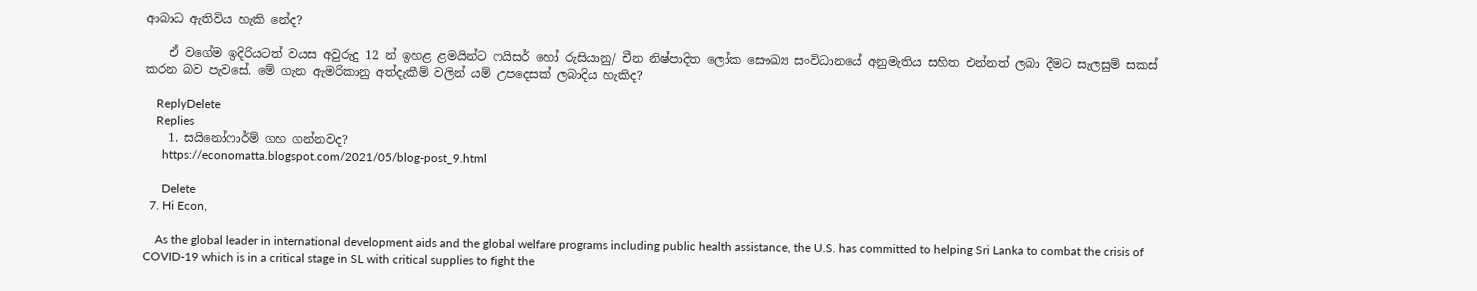ආබාධ ඇතිවිය හැකි නේද?

    ඒ වගේම ඉදිරියටත් වයස අවුරුදු 12 න් ඉහළ ළමයින්ට ෆයිසර් හෝ රුසියානු/ චීන නිෂ්පාදිත ලෝක සෞඛ්‍ය සංවිධානයේ අනුමැතිය සහිත එන්නත් ලබා දීමට සැලසුම් සකස් කරන බව පැවසේ. මේ ගැන ඇමරිකානු අත්දැකීම් වලින් යම් උපදෙසක් ලබාදිය හැකිද?

    ReplyDelete
    Replies
    1. සයිනෝෆාර්ම් ගහ ගන්නවද?
      https://economatta.blogspot.com/2021/05/blog-post_9.html

      Delete
  7. Hi Econ,

    As the global leader in international development aids and the global welfare programs including public health assistance, the U.S. has committed to helping Sri Lanka to combat the crisis of COVID-19 which is in a critical stage in SL with critical supplies to fight the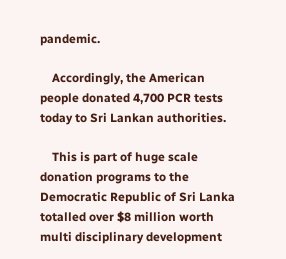pandemic.

    Accordingly, the American people donated 4,700 PCR tests today to Sri Lankan authorities.

    This is part of huge scale donation programs to the Democratic Republic of Sri Lanka totalled over $8 million worth multi disciplinary development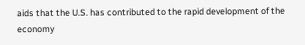aids that the U.S. has contributed to the rapid development of the economy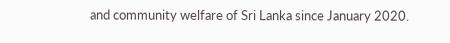and community welfare of Sri Lanka since January 2020.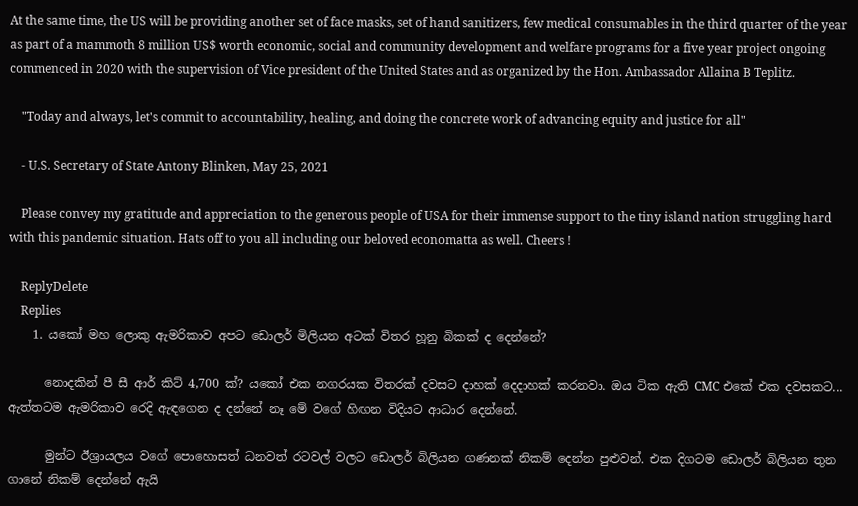At the same time, the US will be providing another set of face masks, set of hand sanitizers, few medical consumables in the third quarter of the year as part of a mammoth 8 million US$ worth economic, social and community development and welfare programs for a five year project ongoing commenced in 2020 with the supervision of Vice president of the United States and as organized by the Hon. Ambassador Allaina B Teplitz.

    "Today and always, let's commit to accountability, healing, and doing the concrete work of advancing equity and justice for all"

    - U.S. Secretary of State Antony Blinken, May 25, 2021

    Please convey my gratitude and appreciation to the generous people of USA for their immense support to the tiny island nation struggling hard with this pandemic situation. Hats off to you all including our beloved economatta as well. Cheers !

    ReplyDelete
    Replies
    1. යකෝ මහ ලොකු ඇමරිකාව අපට ඩොලර් මිලියන අටක් විතර හූනු බිකක් ද දෙන්නේ?

      නොදකින් පී සී ආර් කිට් 4,700 ක්? යකෝ එක නගරයක විතරක් දවසට දාහක් දෙදාහක් කරනවා. ඔය ටික ඇති CMC එකේ එක දවසකට... ඇත්තටම ඇමරිකාව රෙදි ඇඳගෙන ද දන්නේ නෑ මේ වගේ හිඟන විදියට ආධාර දෙන්නේ.

      මුන්ට ඊශ්‍රායලය වගේ පොහොසත් ධනවත් රටවල් වලට ඩොලර් බිලියන ගණනක් නිකම් දෙන්න පුළුවන්. එක දිගටම ඩොලර් බිලියන තුන ගානේ නිකම් දෙන්නේ ඇයි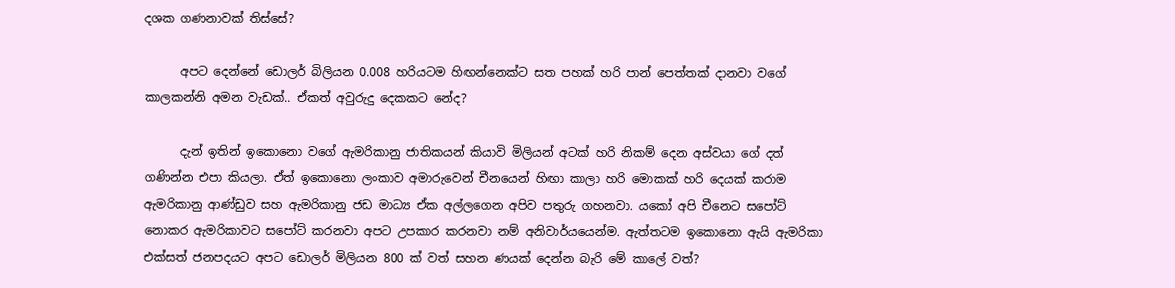දශක ගණනාවක් තිස්සේ?

      අපට දෙන්නේ ඩොලර් බිලියන 0.008 හරියටම හිඟන්නෙක්ට සත පහක් හරි පාන් පෙත්තක් දානවා වගේ කාලකන්නි අමන වැඩක්.. ඒකත් අවුරුදු දෙකකට නේද?

      දැන් ඉතින් ඉකොනො වගේ ඇමරිකානු ජාතිකයන් කියාවි මිලියන් අටක් හරි නිකම් දෙන අස්වයා ගේ දත් ගණින්න එපා කියලා. ඒත් ඉකොනො ලංකාව අමාරුවෙන් චීනයෙන් හිඟා කාලා හරි මොකක් හරි දෙයක් කරාම ඇමරිකානු ආණ්ඩුව සහ ඇමරිකානු ජඩ මාධ්‍ය ඒක අල්ලගෙන අපිව පතුරු ගහනවා. යකෝ අපි චීනෙට සපෝට් නොකර ඇමරිකාවට සපෝට් කරනවා අපට උපකාර කරනවා නම් අනිවාර්යයෙන්ම. ඇත්තටම ඉකොනො ඇයි ඇමරිකා එක්සත් ජනපදයට අපට ඩොලර් මිලියන 800 ක් වත් සහන ණයක් දෙන්න බැරි මේ කාලේ වත්?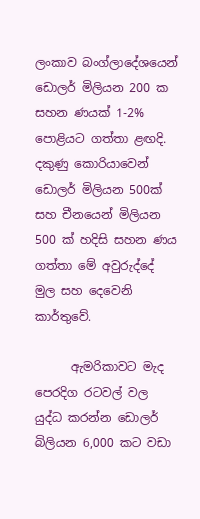ලංකාව බංග්ලාදේශයෙන් ඩොලර් මිලියන 200 ක සහන ණයක් 1-2% පොළියට ගත්තා ළඟදි. දකුණු කොරියාවෙන් ඩොලර් මිලියන 500ක් සහ චීනයෙන් මිලියන 500 ක් හදිසි සහන ණය ගත්තා මේ අවුරුද්දේ මුල සහ දෙවෙනි කාර්තුවේ.

      ඇමරිකාවට මැද පෙරදිග රටවල් වල යුද්ධ කරන්න ඩොලර් බිලියන 6,000 කට වඩා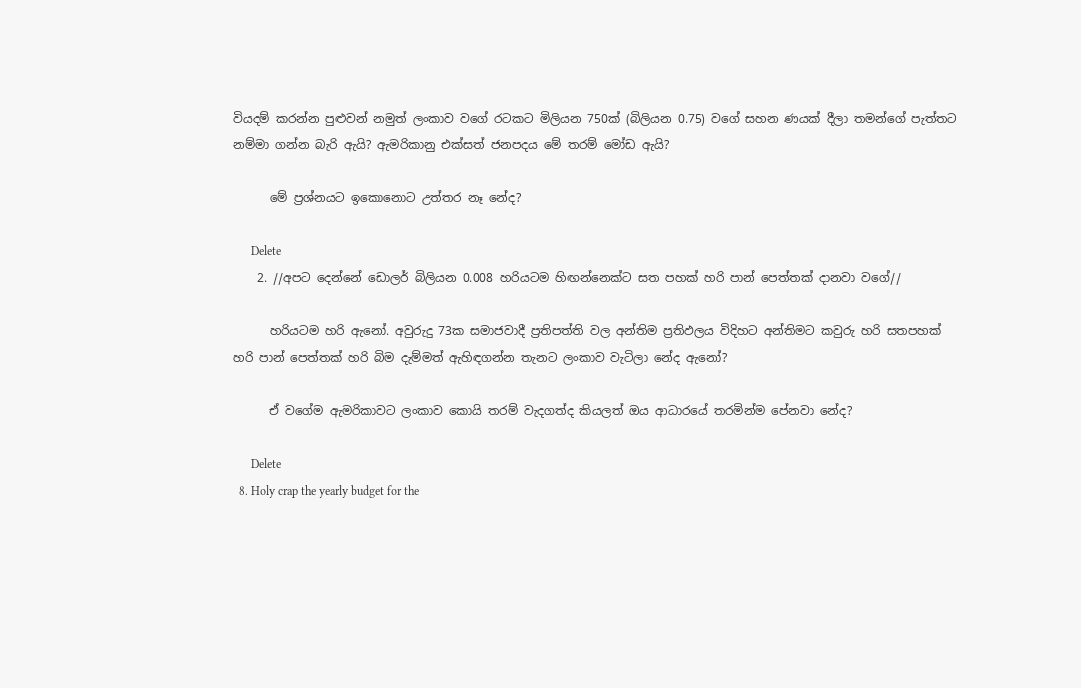වියදම් කරන්න පුළුවන් නමුත් ලංකාව වගේ රටකට මිලියන 750ක් (බිලියන 0.75) වගේ සහන ණයක් දීලා තමන්ගේ පැත්තට නම්මා ගන්න බැරි ඇයි? ඇමරිකානු එක්සත් ජනපදය මේ තරම් මෝඩ ඇයි?

      මේ ප්‍රශ්නයට ඉකොනොට උත්තර නෑ නේද?

      Delete
    2. //අපට දෙන්නේ ඩොලර් බිලියන 0.008 හරියටම හිඟන්නෙක්ට සත පහක් හරි පාන් පෙත්තක් දානවා වගේ//

      හරියටම හරි ඇනෝ. අවුරුදු 73ක සමාජවාදී ප්‍රතිපත්ති වල අන්තිම ප්‍රතිඵලය විදිහට අන්තිමට කවුරු හරි සතපහක් හරි පාන් පෙත්තක් හරි බිම දැම්මත් ඇහිඳගන්න තැනට ලංකාව වැටිලා නේද ඇනෝ?

      ඒ වගේම ඇමරිකාවට ලංකාව කොයි තරම් වැදගත්ද කියලත් ඔය ආධාරයේ තරමින්ම පේනවා නේද?

      Delete
  8. Holy crap the yearly budget for the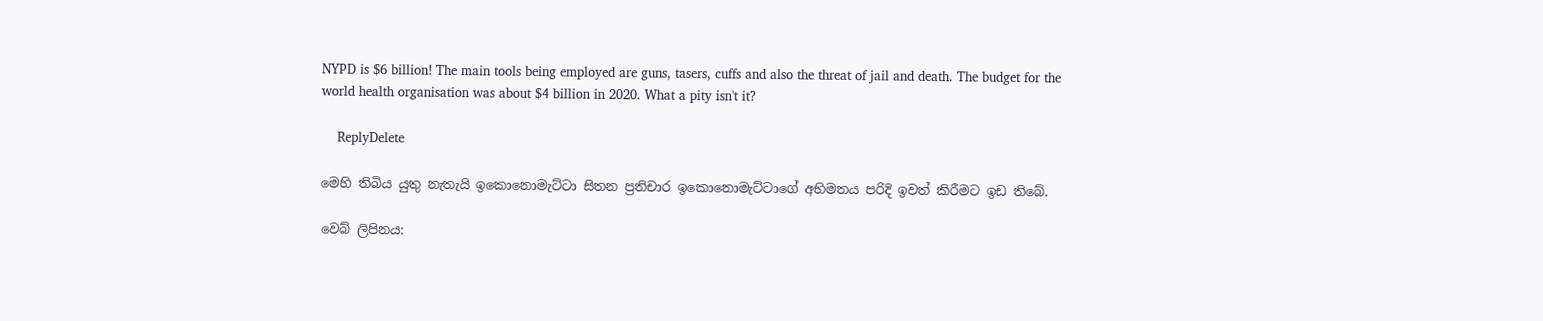NYPD is $6 billion! The main tools being employed are guns, tasers, cuffs and also the threat of jail and death. The budget for the world health organisation was about $4 billion in 2020. What a pity isn't it?

    ReplyDelete

මෙහි තිබිය යුතු නැතැයි ඉකොනොමැට්ටා සිතන ප්‍රතිචාර ඉකොනොමැට්ටාගේ අභිමතය පරිදි ඉවත් කිරීමට ඉඩ තිබේ.

වෙබ් ලිපිනය: